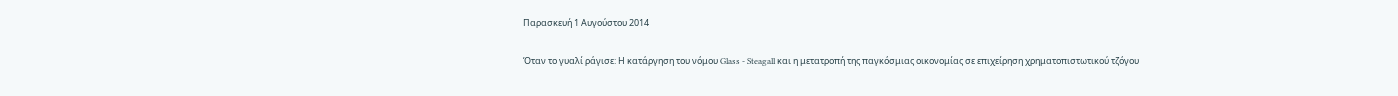Παρασκευή 1 Αυγούστου 2014

Όταν το γυαλί ράγισε: Η κατάργηση του νόμου Glass - Steagall και η μετατροπή της παγκόσμιας οικονομίας σε επιχείρηση χρηματοπιστωτικού τζόγου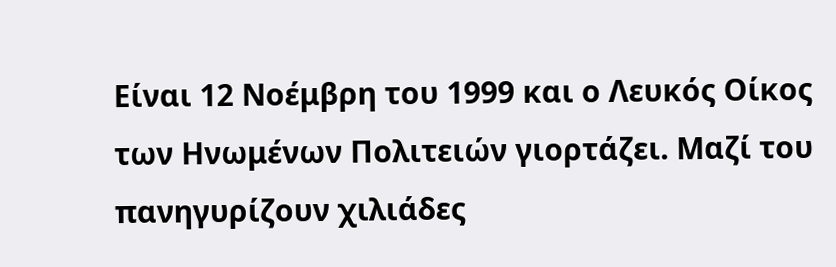Είναι 12 Νοέμβρη του 1999 και ο Λευκός Οίκος των Ηνωμένων Πολιτειών γιορτάζει. Μαζί του πανηγυρίζουν χιλιάδες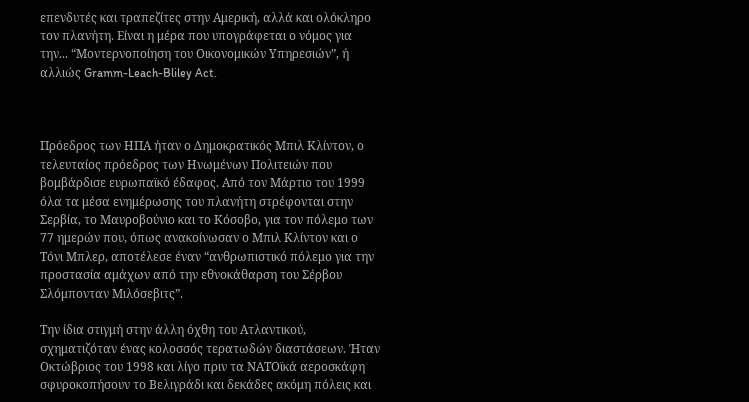επενδυτές και τραπεζίτες στην Αμερική, αλλά και ολόκληρο τον πλανήτη. Είναι η μέρα που υπογράφεται ο νόμος για την... “Μοντερνοποίηση του Οικονομικών Υπηρεσιών”, ή αλλιώς Gramm-Leach-Bliley Act.



Πρόεδρος των ΗΠΑ ήταν ο Δημοκρατικός Μπιλ Κλίντον, ο τελευταίος πρόεδρος των Ηνωμένων Πολιτειών που βομβάρδισε ευρωπαϊκό έδαφος. Από τον Μάρτιο του 1999 όλα τα μέσα ενημέρωσης του πλανήτη στρέφονται στην Σερβία, το Μαυροβούνιο και το Κόσοβο, για τον πόλεμο των 77 ημερών που, όπως ανακοίνωσαν ο Μπιλ Κλίντον και ο Τόνι Μπλερ, αποτέλεσε έναν “ανθρωπιστικό πόλεμο για την προστασία αμάχων από την εθνοκάθαρση του Σέρβου Σλόμπονταν Μιλόσεβιτς”.

Την ίδια στιγμή στην άλλη όχθη του Ατλαντικού, σχηματιζόταν ένας κολοσσός τερατωδών διαστάσεων. Ήταν Οκτώβριος του 1998 και λίγο πριν τα ΝΑΤΟϊκά αεροσκάφη σφυροκοπήσουν το Βελιγράδι και δεκάδες ακόμη πόλεις και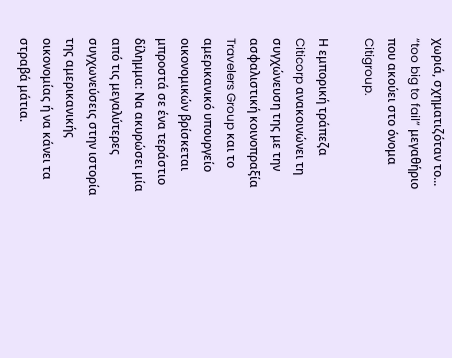χωριά, σχηματιζόταν το... “too big to fail” μεγαθήριο που ακούει στο όνομα Citigroup.

Η εμπορική τράπεζα Citicorp ανακοινώνει τη συγχώνευση της με την ασφαλιστική κοινοπραξία Travelers Group και το αμερικανικό υπουργείο οικονομικών βρίσκεται μπροστά σε ένα τεράστιο δίλημμα: Να ακυρώσει μία από τις μεγαλύτερες συγχωνεύσεις στην ιστορία της αμερικανικής οικονομίας ή να κάνει τα στραβά μάτια.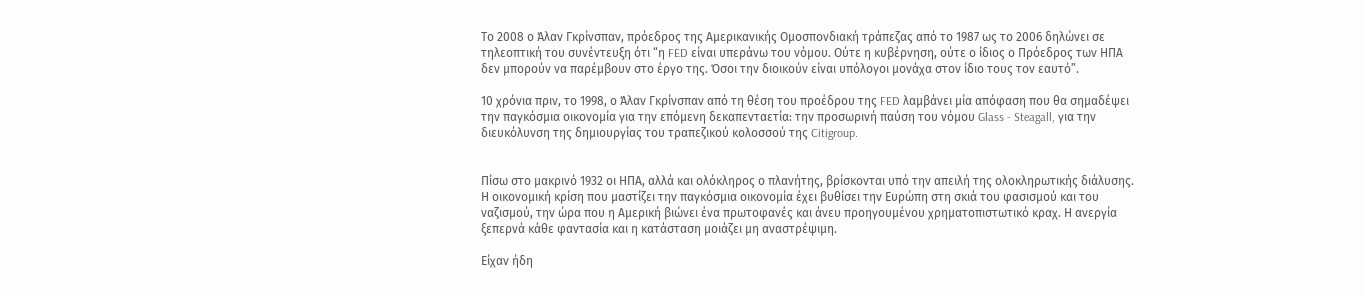Το 2008 ο Άλαν Γκρίνσπαν, πρόεδρος της Αμερικανικής Ομοσπονδιακή τράπεζας από το 1987 ως το 2006 δηλώνει σε τηλεοπτική του συνέντευξη ότι “η FED είναι υπεράνω του νόμου. Ούτε η κυβέρνηση, ούτε ο ίδιος ο Πρόεδρος των ΗΠΑ δεν μπορούν να παρέμβουν στο έργο της. Όσοι την διοικούν είναι υπόλογοι μονάχα στον ίδιο τους τον εαυτό”.

10 χρόνια πριν, το 1998, ο Άλαν Γκρίνσπαν από τη θέση του προέδρου της FED λαμβάνει μία απόφαση που θα σημαδέψει την παγκόσμια οικονομία για την επόμενη δεκαπενταετία: την προσωρινή παύση του νόμου Glass - Steagall, για την διευκόλυνση της δημιουργίας του τραπεζικού κολοσσού της Citigroup.


Πίσω στο μακρινό 1932 οι ΗΠΑ, αλλά και ολόκληρος ο πλανήτης, βρίσκονται υπό την απειλή της ολοκληρωτικής διάλυσης. Η οικονομική κρίση που μαστίζει την παγκόσμια οικονομία έχει βυθίσει την Ευρώπη στη σκιά του φασισμού και του ναζισμού, την ώρα που η Αμερική βιώνει ένα πρωτοφανές και άνευ προηγουμένου χρηματοπιστωτικό κραχ. Η ανεργία ξεπερνά κάθε φαντασία και η κατάσταση μοιάζει μη αναστρέψιμη.

Είχαν ήδη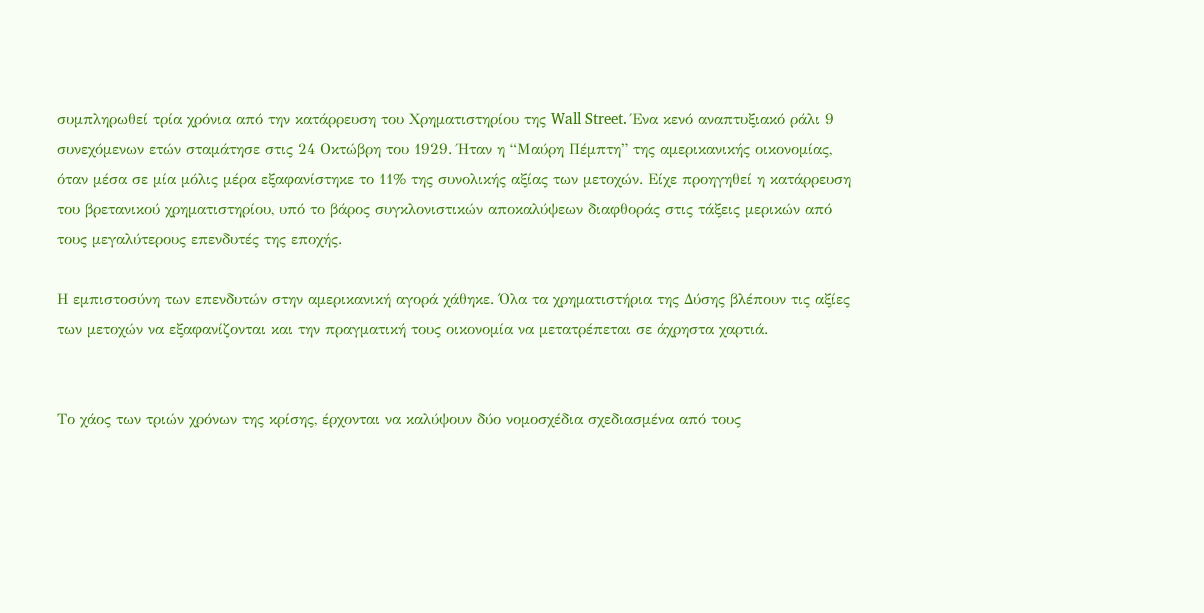συμπληρωθεί τρία χρόνια από την κατάρρευση του Χρηματιστηρίου της Wall Street. Ένα κενό αναπτυξιακό ράλι 9 συνεχόμενων ετών σταμάτησε στις 24 Οκτώβρη του 1929. Ήταν η “Μαύρη Πέμπτη” της αμερικανικής οικονομίας, όταν μέσα σε μία μόλις μέρα εξαφανίστηκε το 11% της συνολικής αξίας των μετοχών. Είχε προηγηθεί η κατάρρευση του βρετανικού χρηματιστηρίου, υπό το βάρος συγκλονιστικών αποκαλύψεων διαφθοράς στις τάξεις μερικών από τους μεγαλύτερους επενδυτές της εποχής.

Η εμπιστοσύνη των επενδυτών στην αμερικανική αγορά χάθηκε. Όλα τα χρηματιστήρια της Δύσης βλέπουν τις αξίες των μετοχών να εξαφανίζονται και την πραγματική τους οικονομία να μετατρέπεται σε άχρηστα χαρτιά.


Το χάος των τριών χρόνων της κρίσης, έρχονται να καλύψουν δύο νομοσχέδια σχεδιασμένα από τους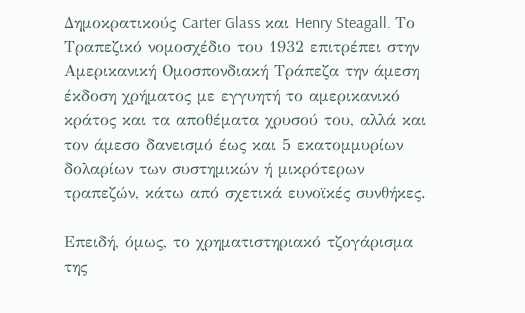Δημοκρατικούς Carter Glass και Henry Steagall. Το Τραπεζικό νομοσχέδιο του 1932 επιτρέπει στην Αμερικανική Ομοσπονδιακή Τράπεζα την άμεση έκδοση χρήματος με εγγυητή το αμερικανικό κράτος και τα αποθέματα χρυσού του, αλλά και τον άμεσο δανεισμό έως και 5 εκατομμυρίων δολαρίων των συστημικών ή μικρότερων τραπεζών, κάτω από σχετικά ευνοϊκές συνθήκες.

Επειδή, όμως, το χρηματιστηριακό τζογάρισμα της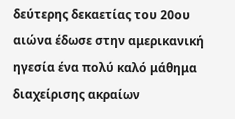δεύτερης δεκαετίας του 20ου αιώνα έδωσε στην αμερικανική ηγεσία ένα πολύ καλό μάθημα διαχείρισης ακραίων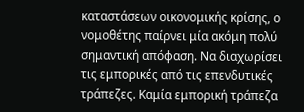καταστάσεων οικονομικής κρίσης, ο νομοθέτης παίρνει μία ακόμη πολύ σημαντική απόφαση. Να διαχωρίσει τις εμπορικές από τις επενδυτικές τράπεζες. Καμία εμπορική τράπεζα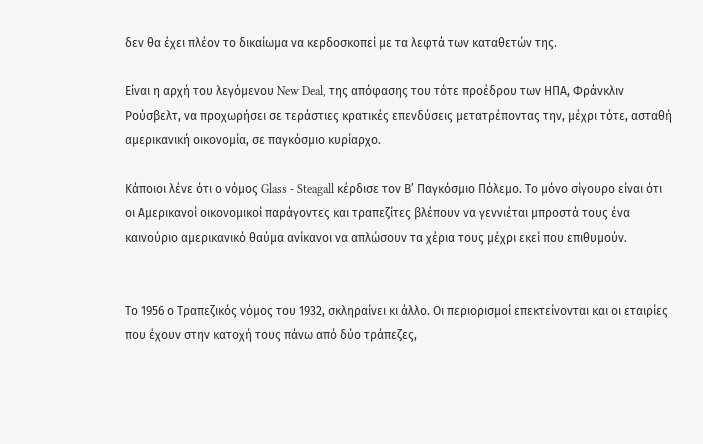δεν θα έχει πλέον το δικαίωμα να κερδοσκοπεί με τα λεφτά των καταθετών της.

Είναι η αρχή του λεγόμενου New Deal, της απόφασης του τότε προέδρου των ΗΠΑ, Φράνκλιν Ρούσβελτ, να προχωρήσει σε τεράστιες κρατικές επενδύσεις μετατρέποντας την, μέχρι τότε, ασταθή αμερικανική οικονομία, σε παγκόσμιο κυρίαρχο.

Κάποιοι λένε ότι ο νόμος Glass - Steagall κέρδισε τον Β’ Παγκόσμιο Πόλεμο. Το μόνο σίγουρο είναι ότι οι Αμερικανοί οικονομικοί παράγοντες και τραπεζίτες βλέπουν να γεννιέται μπροστά τους ένα καινούριο αμερικανικό θαύμα ανίκανοι να απλώσουν τα χέρια τους μέχρι εκεί που επιθυμούν.


Το 1956 ο Τραπεζικός νόμος του 1932, σκληραίνει κι άλλο. Οι περιορισμοί επεκτείνονται και οι εταιρίες που έχουν στην κατοχή τους πάνω από δύο τράπεζες,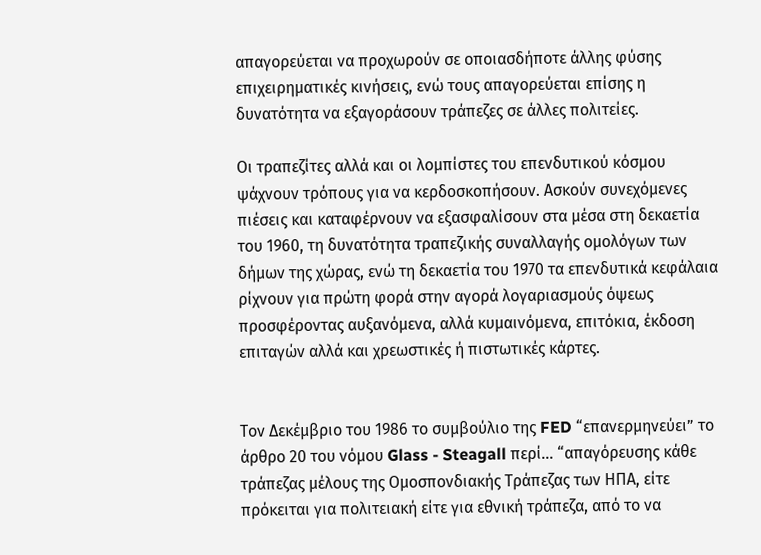απαγορεύεται να προχωρούν σε οποιασδήποτε άλλης φύσης επιχειρηματικές κινήσεις, ενώ τους απαγορεύεται επίσης η δυνατότητα να εξαγοράσουν τράπεζες σε άλλες πολιτείες.

Οι τραπεζίτες αλλά και οι λομπίστες του επενδυτικού κόσμου ψάχνουν τρόπους για να κερδοσκοπήσουν. Ασκούν συνεχόμενες πιέσεις και καταφέρνουν να εξασφαλίσουν στα μέσα στη δεκαετία του 1960, τη δυνατότητα τραπεζικής συναλλαγής ομολόγων των δήμων της χώρας, ενώ τη δεκαετία του 1970 τα επενδυτικά κεφάλαια ρίχνουν για πρώτη φορά στην αγορά λογαριασμούς όψεως προσφέροντας αυξανόμενα, αλλά κυμαινόμενα, επιτόκια, έκδοση επιταγών αλλά και χρεωστικές ή πιστωτικές κάρτες.


Τον Δεκέμβριο του 1986 το συμβούλιο της FED “επανερμηνεύει” το άρθρο 20 του νόμου Glass - Steagall περί... “απαγόρευσης κάθε τράπεζας μέλους της Ομοσπονδιακής Τράπεζας των ΗΠΑ, είτε πρόκειται για πολιτειακή είτε για εθνική τράπεζα, από το να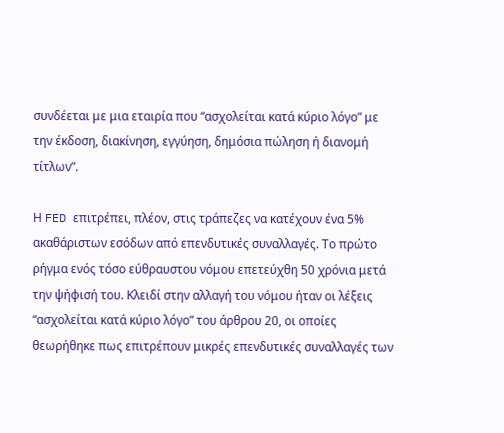συνδέεται με μια εταιρία που “ασχολείται κατά κύριο λόγο” με την έκδοση, διακίνηση, εγγύηση, δημόσια πώληση ή διανομή τίτλων”.

Η FED επιτρέπει, πλέον, στις τράπεζες να κατέχουν ένα 5% ακαθάριστων εσόδων από επενδυτικές συναλλαγές. Το πρώτο ρήγμα ενός τόσο εύθραυστου νόμου επετεύχθη 50 χρόνια μετά την ψήφισή του. Κλειδί στην αλλαγή του νόμου ήταν οι λέξεις “ασχολείται κατά κύριο λόγο” του άρθρου 20, οι οποίες θεωρήθηκε πως επιτρέπουν μικρές επενδυτικές συναλλαγές των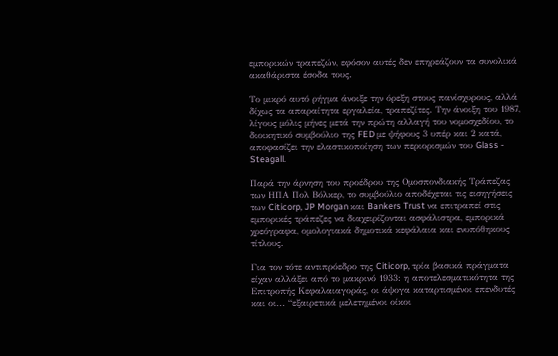εμπορικών τραπεζών, εφόσον αυτές δεν επηρεάζουν τα συνολικά ακαθάριστα έσοδα τους.

Το μικρό αυτό ρήγμα άνοιξε την όρεξη στους πανίσχυρους, αλλά δίχως τα απαραίτητα εργαλεία, τραπεζίτες. Την άνοιξη του 1987, λίγους μόλις μήνες μετά την πρώτη αλλαγή του νομοσχεδίου, το διοικητικό συμβούλιο της FED με ψήφους 3 υπέρ και 2 κατά, αποφασίζει την ελαστικοποίηση των περιορισμών του Glass - Steagall.

Παρά την άρνηση του προέδρου της Ομοσπονδιακής Τράπεζας των ΗΠΑ Πολ Βόλκερ, το συμβούλιο αποδέχεται τις εισηγήσεις των Citicorp, JP Morgan και Bankers Trust να επιτραπεί στις εμπορικές τράπεζες να διαχειρίζονται ασφάλιστρα, εμπορικά χρεόγραφα, ομολογιακά δημοτικά κεφάλαια και ενυπόθηκους τίτλους.

Για τον τότε αντιπρόεδρο της Citicorp, τρία βασικά πράγματα είχαν αλλάξει από το μακρινό 1933: η αποτελεσματικότητα της Επιτροπής Κεφαλαιαγοράς, οι άψογα καταρτισμένοι επενδυτές και οι... “εξαιρετικά μελετημένοι οίκοι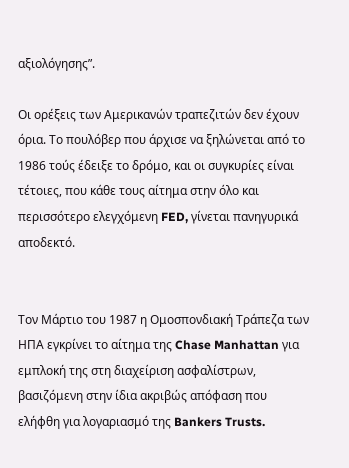αξιολόγησης”.

Οι ορέξεις των Αμερικανών τραπεζιτών δεν έχουν όρια. Το πουλόβερ που άρχισε να ξηλώνεται από το 1986 τούς έδειξε το δρόμο, και οι συγκυρίες είναι τέτοιες, που κάθε τους αίτημα στην όλο και περισσότερο ελεγχόμενη FED, γίνεται πανηγυρικά αποδεκτό.


Τον Μάρτιο του 1987 η Ομοσπονδιακή Τράπεζα των ΗΠΑ εγκρίνει το αίτημα της Chase Manhattan για εμπλοκή της στη διαχείριση ασφαλίστρων, βασιζόμενη στην ίδια ακριβώς απόφαση που ελήφθη για λογαριασμό της Bankers Trusts.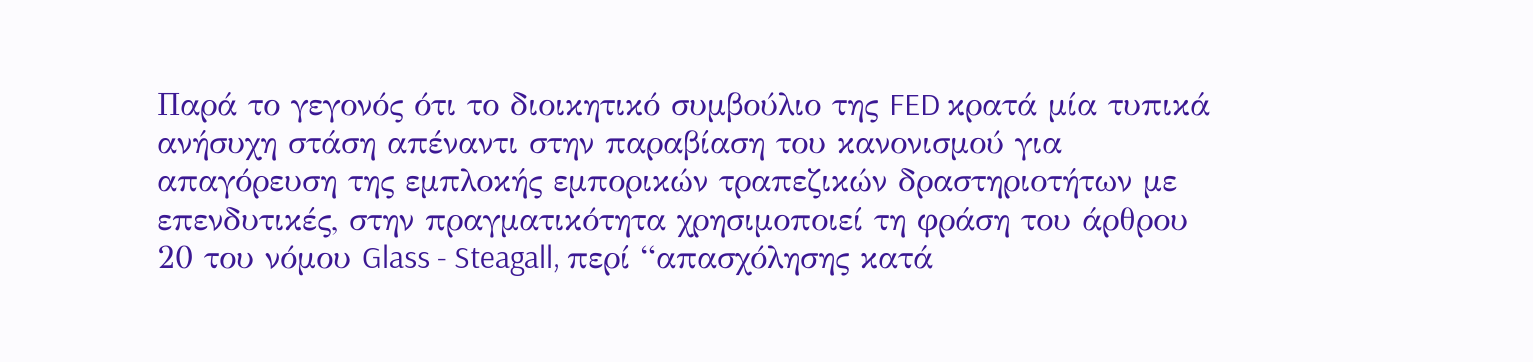Παρά το γεγονός ότι το διοικητικό συμβούλιο της FED κρατά μία τυπικά ανήσυχη στάση απέναντι στην παραβίαση του κανονισμού για απαγόρευση της εμπλοκής εμπορικών τραπεζικών δραστηριοτήτων με επενδυτικές, στην πραγματικότητα χρησιμοποιεί τη φράση του άρθρου 20 του νόμου Glass - Steagall, περί “απασχόλησης κατά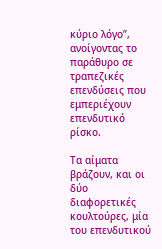κύριο λόγο”, ανοίγοντας το παράθυρο σε τραπεζικές επενδύσεις που εμπεριέχουν επενδυτικό ρίσκο.

Τα αίματα βράζουν, και οι δύο διαφορετικές κουλτούρες, μία του επενδυτικού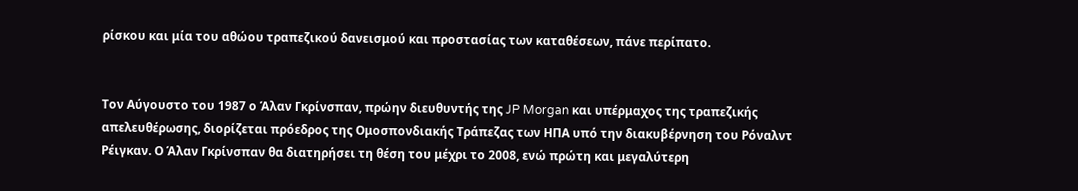ρίσκου και μία του αθώου τραπεζικού δανεισμού και προστασίας των καταθέσεων, πάνε περίπατο.


Τον Αύγουστο του 1987 ο Άλαν Γκρίνσπαν, πρώην διευθυντής της JP Morgan και υπέρμαχος της τραπεζικής απελευθέρωσης, διορίζεται πρόεδρος της Ομοσπονδιακής Τράπεζας των ΗΠΑ υπό την διακυβέρνηση του Ρόναλντ Ρέιγκαν. Ο Άλαν Γκρίνσπαν θα διατηρήσει τη θέση του μέχρι το 2008, ενώ πρώτη και μεγαλύτερη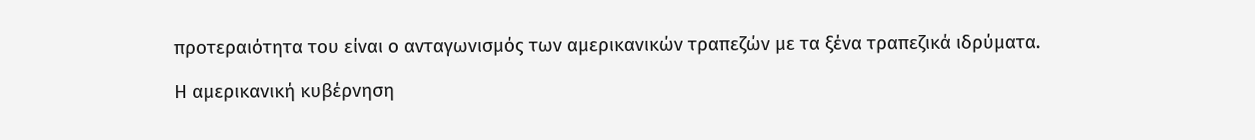προτεραιότητα του είναι ο ανταγωνισμός των αμερικανικών τραπεζών με τα ξένα τραπεζικά ιδρύματα.

Η αμερικανική κυβέρνηση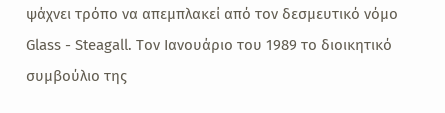ψάχνει τρόπο να απεμπλακεί από τον δεσμευτικό νόμο Glass - Steagall. Τον Ιανουάριο του 1989 το διοικητικό συμβούλιο της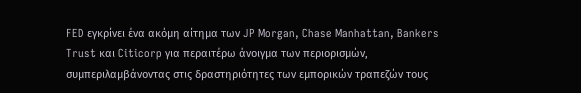FED εγκρίνει ένα ακόμη αίτημα των JP Morgan, Chase Manhattan, Bankers Trust και Citicorp για περαιτέρω άνοιγμα των περιορισμών, συμπεριλαμβάνοντας στις δραστηριότητες των εμπορικών τραπεζών τους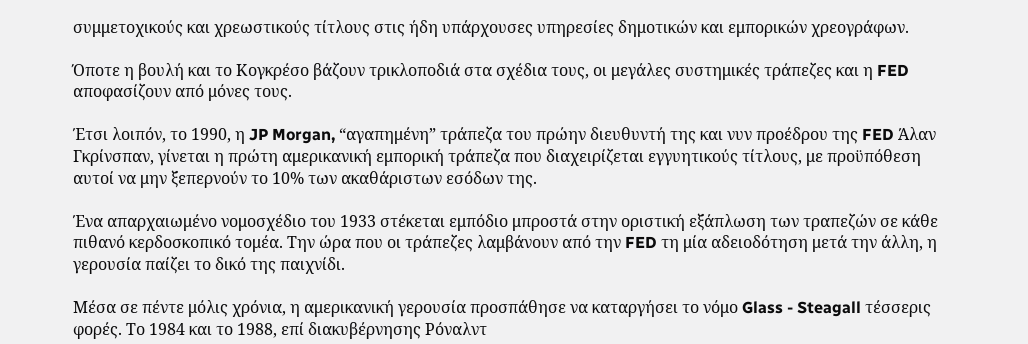συμμετοχικούς και χρεωστικούς τίτλους στις ήδη υπάρχουσες υπηρεσίες δημοτικών και εμπορικών χρεογράφων.

Όποτε η βουλή και το Κογκρέσο βάζουν τρικλοποδιά στα σχέδια τους, οι μεγάλες συστημικές τράπεζες και η FED αποφασίζουν από μόνες τους.

Έτσι λοιπόν, το 1990, η JP Morgan, “αγαπημένη” τράπεζα του πρώην διευθυντή της και νυν προέδρου της FED Άλαν Γκρίνσπαν, γίνεται η πρώτη αμερικανική εμπορική τράπεζα που διαχειρίζεται εγγυητικούς τίτλους, με προϋπόθεση αυτοί να μην ξεπερνούν το 10% των ακαθάριστων εσόδων της.

Ένα απαρχαιωμένο νομοσχέδιο του 1933 στέκεται εμπόδιο μπροστά στην οριστική εξάπλωση των τραπεζών σε κάθε πιθανό κερδοσκοπικό τομέα. Την ώρα που οι τράπεζες λαμβάνουν από την FED τη μία αδειοδότηση μετά την άλλη, η γερουσία παίζει το δικό της παιχνίδι.

Μέσα σε πέντε μόλις χρόνια, η αμερικανική γερουσία προσπάθησε να καταργήσει το νόμο Glass - Steagall τέσσερις φορές. Το 1984 και το 1988, επί διακυβέρνησης Ρόναλντ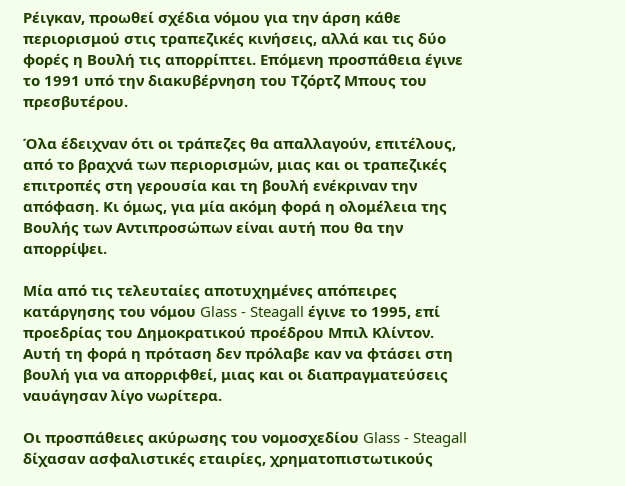Ρέιγκαν, προωθεί σχέδια νόμου για την άρση κάθε περιορισμού στις τραπεζικές κινήσεις, αλλά και τις δύο φορές η Βουλή τις απορρίπτει. Επόμενη προσπάθεια έγινε το 1991 υπό την διακυβέρνηση του Τζόρτζ Μπους του πρεσβυτέρου.

Όλα έδειχναν ότι οι τράπεζες θα απαλλαγούν, επιτέλους, από το βραχνά των περιορισμών, μιας και οι τραπεζικές επιτροπές στη γερουσία και τη βουλή ενέκριναν την απόφαση. Κι όμως, για μία ακόμη φορά η ολομέλεια της Βουλής των Αντιπροσώπων είναι αυτή που θα την απορρίψει.

Μία από τις τελευταίες αποτυχημένες απόπειρες κατάργησης του νόμου Glass - Steagall έγινε το 1995, επί προεδρίας του Δημοκρατικού προέδρου Μπιλ Κλίντον. Αυτή τη φορά η πρόταση δεν πρόλαβε καν να φτάσει στη βουλή για να απορριφθεί, μιας και οι διαπραγματεύσεις ναυάγησαν λίγο νωρίτερα.

Οι προσπάθειες ακύρωσης του νομοσχεδίου Glass - Steagall δίχασαν ασφαλιστικές εταιρίες, χρηματοπιστωτικούς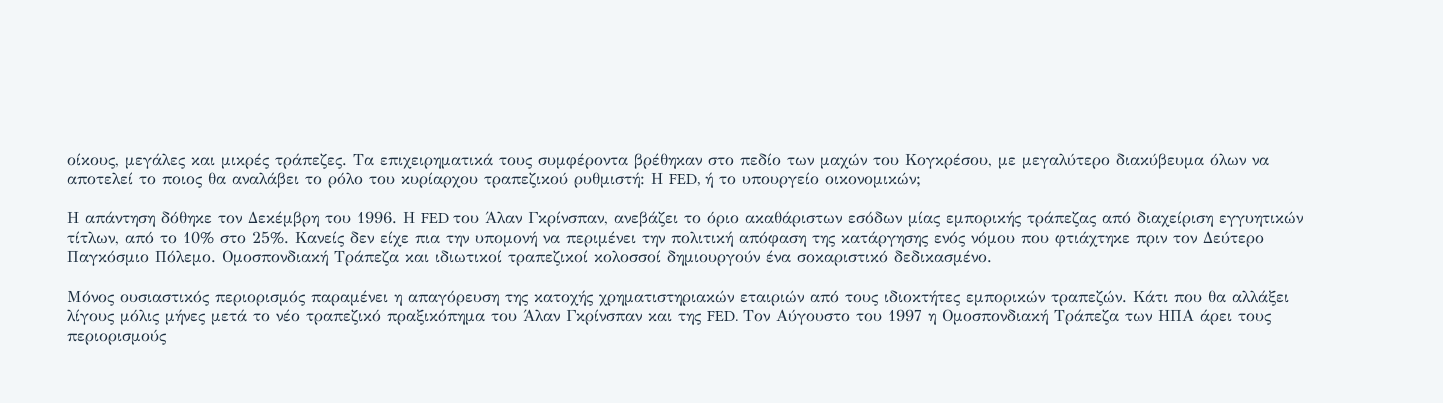οίκους, μεγάλες και μικρές τράπεζες. Τα επιχειρηματικά τους συμφέροντα βρέθηκαν στο πεδίο των μαχών του Κογκρέσου, με μεγαλύτερο διακύβευμα όλων να αποτελεί το ποιος θα αναλάβει το ρόλο του κυρίαρχου τραπεζικού ρυθμιστή: Η FED, ή το υπουργείο οικονομικών;

Η απάντηση δόθηκε τον Δεκέμβρη του 1996. Η FED του Άλαν Γκρίνσπαν, ανεβάζει το όριο ακαθάριστων εσόδων μίας εμπορικής τράπεζας από διαχείριση εγγυητικών τίτλων, από το 10% στο 25%. Κανείς δεν είχε πια την υπομονή να περιμένει την πολιτική απόφαση της κατάργησης ενός νόμου που φτιάχτηκε πριν τον Δεύτερο Παγκόσμιο Πόλεμο. Ομοσπονδιακή Τράπεζα και ιδιωτικοί τραπεζικοί κολοσσοί δημιουργούν ένα σοκαριστικό δεδικασμένο.

Μόνος ουσιαστικός περιορισμός παραμένει η απαγόρευση της κατοχής χρηματιστηριακών εταιριών από τους ιδιοκτήτες εμπορικών τραπεζών. Κάτι που θα αλλάξει λίγους μόλις μήνες μετά το νέο τραπεζικό πραξικόπημα του Άλαν Γκρίνσπαν και της FED. Τον Αύγουστο του 1997 η Ομοσπονδιακή Τράπεζα των ΗΠΑ άρει τους περιορισμούς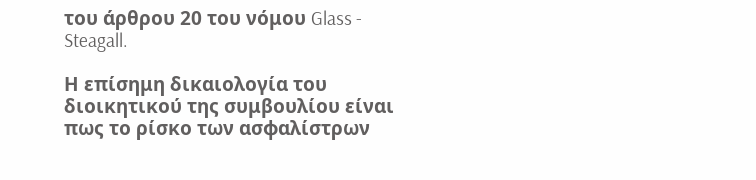του άρθρου 20 του νόμου Glass - Steagall.

Η επίσημη δικαιολογία του διοικητικού της συμβουλίου είναι πως το ρίσκο των ασφαλίστρων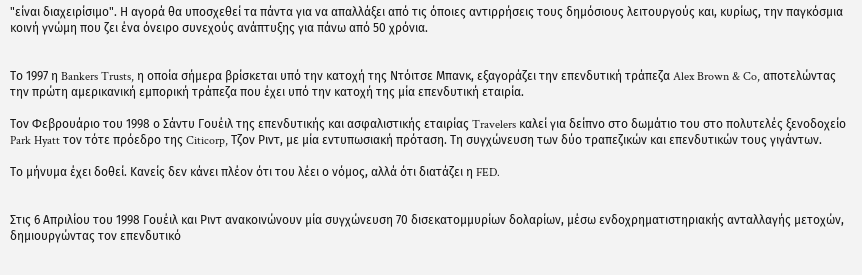"είναι διαχειρίσιμο". Η αγορά θα υποσχεθεί τα πάντα για να απαλλάξει από τις όποιες αντιρρήσεις τους δημόσιους λειτουργούς και, κυρίως, την παγκόσμια κοινή γνώμη που ζει ένα όνειρο συνεχούς ανάπτυξης για πάνω από 50 χρόνια.


Το 1997 η Bankers Trusts, η οποία σήμερα βρίσκεται υπό την κατοχή της Ντόιτσε Μπανκ, εξαγοράζει την επενδυτική τράπεζα Alex Brown & Co, αποτελώντας την πρώτη αμερικανική εμπορική τράπεζα που έχει υπό την κατοχή της μία επενδυτική εταιρία.

Τον Φεβρουάριο του 1998 ο Σάντυ Γουέιλ της επενδυτικής και ασφαλιστικής εταιρίας Travelers καλεί για δείπνο στο δωμάτιο του στο πολυτελές ξενοδοχείο Park Hyatt τον τότε πρόεδρο της Citicorp, Τζον Ριντ, με μία εντυπωσιακή πρόταση. Τη συγχώνευση των δύο τραπεζικών και επενδυτικών τους γιγάντων.

Το μήνυμα έχει δοθεί. Κανείς δεν κάνει πλέον ότι του λέει ο νόμος, αλλά ότι διατάζει η FED.


Στις 6 Απριλίου του 1998 Γουέιλ και Ριντ ανακοινώνουν μία συγχώνευση 70 δισεκατομμυρίων δολαρίων, μέσω ενδοχρηματιστηριακής ανταλλαγής μετοχών, δημιουργώντας τον επενδυτικό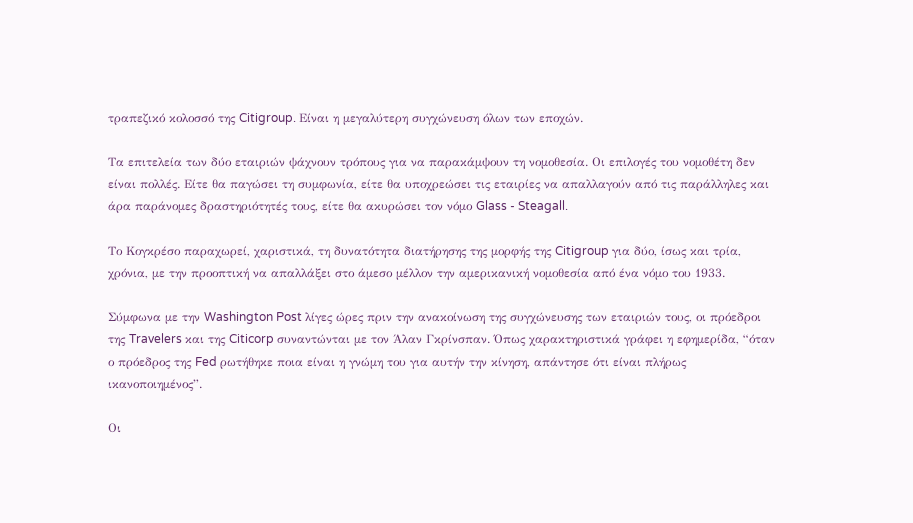τραπεζικό κολοσσό της Citigroup. Είναι η μεγαλύτερη συγχώνευση όλων των εποχών.

Τα επιτελεία των δύο εταιριών ψάχνουν τρόπους για να παρακάμψουν τη νομοθεσία. Οι επιλογές του νομοθέτη δεν είναι πολλές. Είτε θα παγώσει τη συμφωνία, είτε θα υποχρεώσει τις εταιρίες να απαλλαγούν από τις παράλληλες και άρα παράνομες δραστηριότητές τους, είτε θα ακυρώσει τον νόμο Glass - Steagall.

Το Κογκρέσο παραχωρεί, χαριστικά, τη δυνατότητα διατήρησης της μορφής της Citigroup για δύο, ίσως και τρία, χρόνια, με την προοπτική να απαλλάξει στο άμεσο μέλλον την αμερικανική νομοθεσία από ένα νόμο του 1933.

Σύμφωνα με την Washington Post λίγες ώρες πριν την ανακοίνωση της συγχώνευσης των εταιριών τους, οι πρόεδροι της Travelers και της Citicorp συναντώνται με τον Άλαν Γκρίνσπαν. Όπως χαρακτηριστικά γράφει η εφημερίδα, “όταν ο πρόεδρος της Fed ρωτήθηκε ποια είναι η γνώμη του για αυτήν την κίνηση, απάντησε ότι είναι πλήρως ικανοποιημένος”.

Οι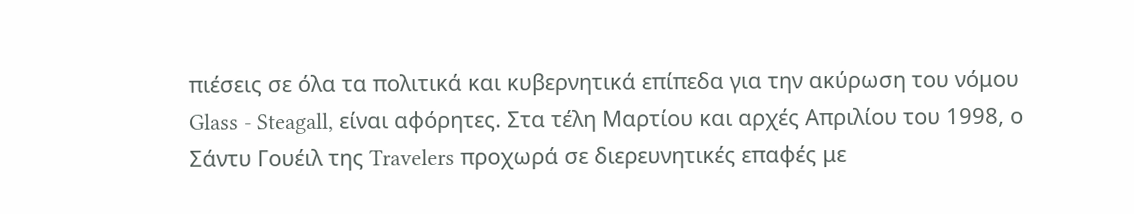πιέσεις σε όλα τα πολιτικά και κυβερνητικά επίπεδα για την ακύρωση του νόμου Glass - Steagall, είναι αφόρητες. Στα τέλη Μαρτίου και αρχές Απριλίου του 1998, ο Σάντυ Γουέιλ της Travelers προχωρά σε διερευνητικές επαφές με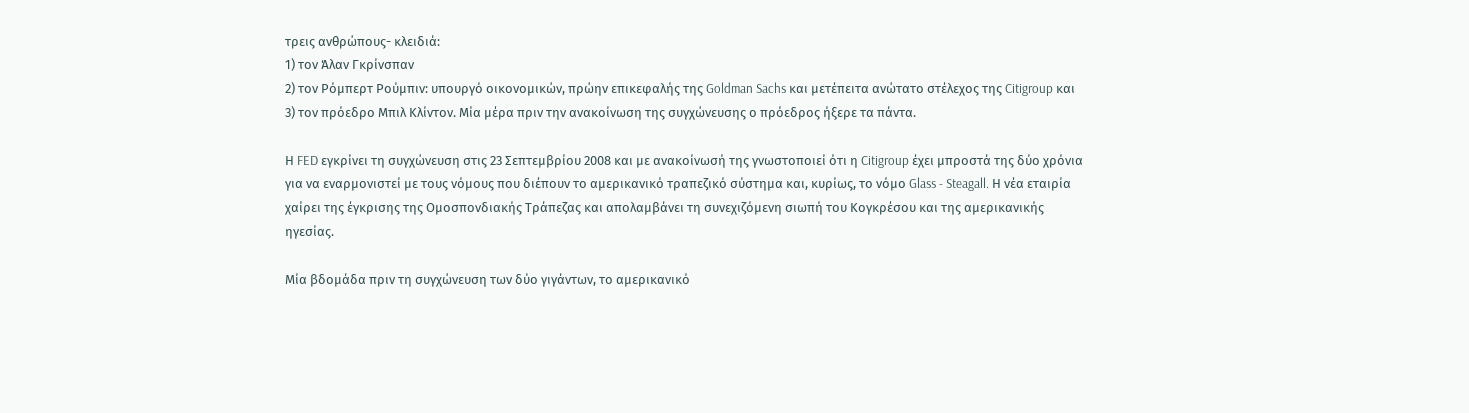τρεις ανθρώπους- κλειδιά:
1) τον Άλαν Γκρίνσπαν
2) τον Ρόμπερτ Ρούμπιν: υπουργό οικονομικών, πρώην επικεφαλής της Goldman Sachs και μετέπειτα ανώτατο στέλεχος της Citigroup και
3) τον πρόεδρο Μπιλ Κλίντον. Μία μέρα πριν την ανακοίνωση της συγχώνευσης ο πρόεδρος ήξερε τα πάντα.

Η FED εγκρίνει τη συγχώνευση στις 23 Σεπτεμβρίου 2008 και με ανακοίνωσή της γνωστοποιεί ότι η Citigroup έχει μπροστά της δύο χρόνια για να εναρμονιστεί με τους νόμους που διέπουν το αμερικανικό τραπεζικό σύστημα και, κυρίως, το νόμο Glass - Steagall. Η νέα εταιρία χαίρει της έγκρισης της Ομοσπονδιακής Τράπεζας και απολαμβάνει τη συνεχιζόμενη σιωπή του Κογκρέσου και της αμερικανικής ηγεσίας.

Μία βδομάδα πριν τη συγχώνευση των δύο γιγάντων, το αμερικανικό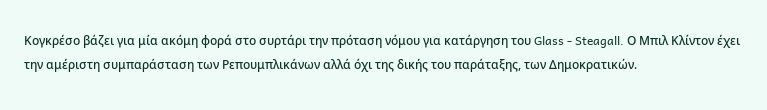Κογκρέσο βάζει για μία ακόμη φορά στο συρτάρι την πρόταση νόμου για κατάργηση του Glass - Steagall. Ο Μπιλ Κλίντον έχει την αμέριστη συμπαράσταση των Ρεπουμπλικάνων αλλά όχι της δικής του παράταξης, των Δημοκρατικών.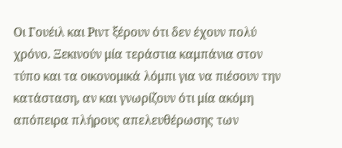Οι Γουέιλ και Ριντ ξέρουν ότι δεν έχουν πολύ χρόνο. Ξεκινούν μία τεράστια καμπάνια στον τύπο και τα οικονομικά λόμπι για να πιέσουν την κατάσταση, αν και γνωρίζουν ότι μία ακόμη απόπειρα πλήρους απελευθέρωσης των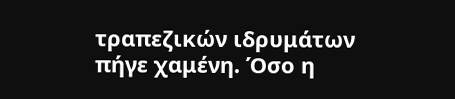τραπεζικών ιδρυμάτων πήγε χαμένη. Όσο η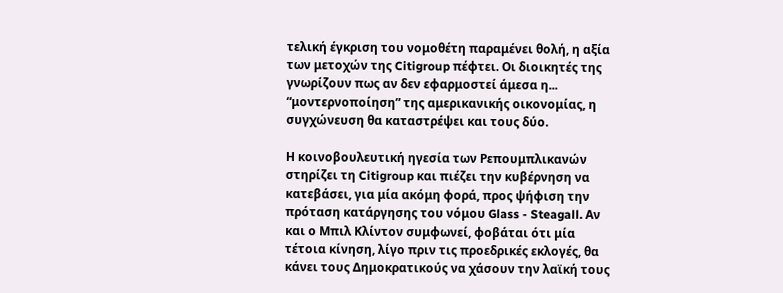τελική έγκριση του νομοθέτη παραμένει θολή, η αξία των μετοχών της Citigroup πέφτει. Οι διοικητές της γνωρίζουν πως αν δεν εφαρμοστεί άμεσα η... “μοντερνοποίηση” της αμερικανικής οικονομίας, η συγχώνευση θα καταστρέψει και τους δύο.

Η κοινοβουλευτική ηγεσία των Ρεπουμπλικανών στηρίζει τη Citigroup και πιέζει την κυβέρνηση να κατεβάσει, για μία ακόμη φορά, προς ψήφιση την πρόταση κατάργησης του νόμου Glass - Steagall. Αν και ο Μπιλ Κλίντον συμφωνεί, φοβάται ότι μία τέτοια κίνηση, λίγο πριν τις προεδρικές εκλογές, θα κάνει τους Δημοκρατικούς να χάσουν την λαϊκή τους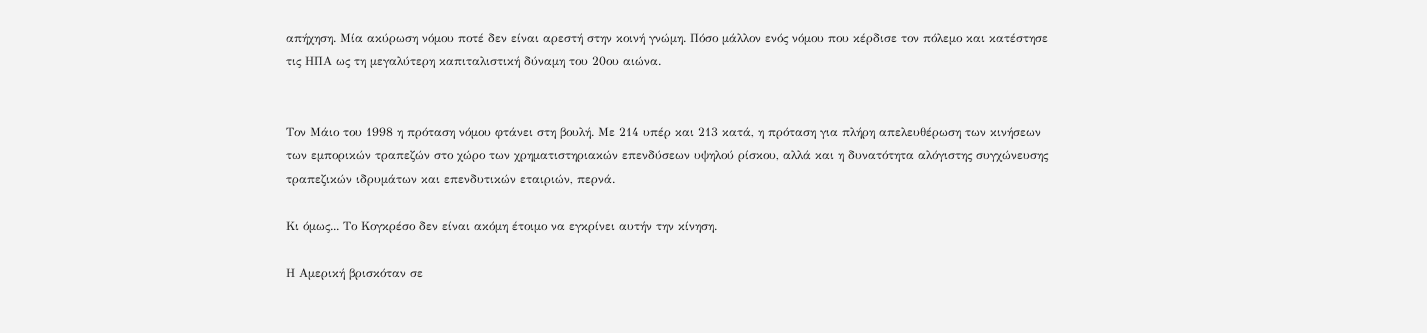απήχηση. Μία ακύρωση νόμου ποτέ δεν είναι αρεστή στην κοινή γνώμη. Πόσο μάλλον ενός νόμου που κέρδισε τον πόλεμο και κατέστησε τις ΗΠΑ ως τη μεγαλύτερη καπιταλιστική δύναμη του 20ου αιώνα.


Τον Μάιο του 1998 η πρόταση νόμου φτάνει στη βουλή. Με 214 υπέρ και 213 κατά, η πρόταση για πλήρη απελευθέρωση των κινήσεων των εμπορικών τραπεζών στο χώρο των χρηματιστηριακών επενδύσεων υψηλού ρίσκου, αλλά και η δυνατότητα αλόγιστης συγχώνευσης τραπεζικών ιδρυμάτων και επενδυτικών εταιριών, περνά.

Κι όμως... Το Κογκρέσο δεν είναι ακόμη έτοιμο να εγκρίνει αυτήν την κίνηση.

Η Αμερική βρισκόταν σε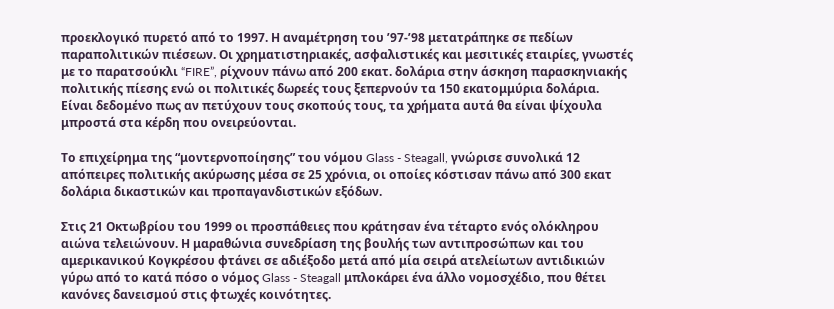προεκλογικό πυρετό από το 1997. Η αναμέτρηση του ’97-’98 μετατράπηκε σε πεδίων παραπολιτικών πιέσεων. Οι χρηματιστηριακές, ασφαλιστικές και μεσιτικές εταιρίες, γνωστές με το παρατσούκλι “FIRE”, ρίχνουν πάνω από 200 εκατ. δολάρια στην άσκηση παρασκηνιακής πολιτικής πίεσης ενώ οι πολιτικές δωρεές τους ξεπερνούν τα 150 εκατομμύρια δολάρια. Είναι δεδομένο πως αν πετύχουν τους σκοπούς τους, τα χρήματα αυτά θα είναι ψίχουλα μπροστά στα κέρδη που ονειρεύονται.

Το επιχείρημα της “μοντερνοποίησης” του νόμου Glass - Steagall, γνώρισε συνολικά 12 απόπειρες πολιτικής ακύρωσης μέσα σε 25 χρόνια, οι οποίες κόστισαν πάνω από 300 εκατ δολάρια δικαστικών και προπαγανδιστικών εξόδων.

Στις 21 Οκτωβρίου του 1999 οι προσπάθειες που κράτησαν ένα τέταρτο ενός ολόκληρου αιώνα τελειώνουν. Η μαραθώνια συνεδρίαση της βουλής των αντιπροσώπων και του αμερικανικού Κογκρέσου φτάνει σε αδιέξοδο μετά από μία σειρά ατελείωτων αντιδικιών γύρω από το κατά πόσο ο νόμος Glass - Steagall μπλοκάρει ένα άλλο νομοσχέδιο, που θέτει κανόνες δανεισμού στις φτωχές κοινότητες.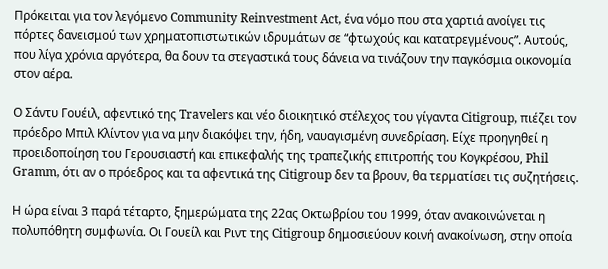Πρόκειται για τον λεγόμενο Community Reinvestment Act, ένα νόμο που στα χαρτιά ανοίγει τις πόρτες δανεισμού των χρηματοπιστωτικών ιδρυμάτων σε “φτωχούς και κατατρεγμένους”. Αυτούς, που λίγα χρόνια αργότερα, θα δουν τα στεγαστικά τους δάνεια να τινάζουν την παγκόσμια οικονομία στον αέρα.

Ο Σάντυ Γουέιλ, αφεντικό της Travelers και νέο διοικητικό στέλεχος του γίγαντα Citigroup, πιέζει τον πρόεδρο Μπιλ Κλίντον για να μην διακόψει την, ήδη, ναυαγισμένη συνεδρίαση. Είχε προηγηθεί η προειδοποίηση του Γερουσιαστή και επικεφαλής της τραπεζικής επιτροπής του Κογκρέσου, Phil Gramm, ότι αν ο πρόεδρος και τα αφεντικά της Citigroup δεν τα βρουν, θα τερματίσει τις συζητήσεις.

Η ώρα είναι 3 παρά τέταρτο, ξημερώματα της 22ας Οκτωβρίου του 1999, όταν ανακοινώνεται η πολυπόθητη συμφωνία. Οι Γουείλ και Ριντ της Citigroup δημοσιεύουν κοινή ανακοίνωση, στην οποία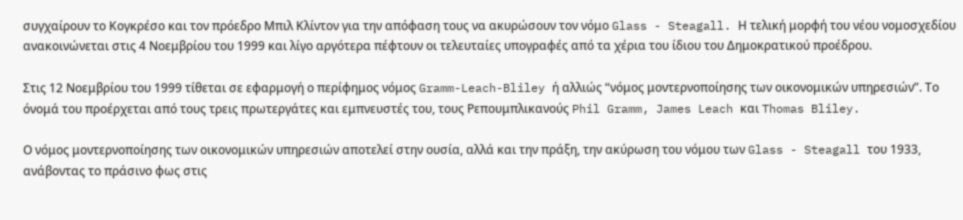συγχαίρουν το Κογκρέσο και τον πρόεδρο Μπιλ Κλίντον για την απόφαση τους να ακυρώσουν τον νόμο Glass - Steagall. Η τελική μορφή του νέου νομοσχεδίου ανακοινώνεται στις 4 Νοεμβρίου του 1999 και λίγο αργότερα πέφτουν οι τελευταίες υπογραφές από τα χέρια του ίδιου του Δημοκρατικού προέδρου.

Στις 12 Νοεμβρίου του 1999 τίθεται σε εφαρμογή ο περίφημος νόμος Gramm-Leach-Bliley ή αλλιώς “νόμος μοντερνοποίησης των οικονομικών υπηρεσιών”. Το όνομά του προέρχεται από τους τρεις πρωτεργάτες και εμπνευστές του, τους Ρεπουμπλικανούς Phil Gramm, James Leach και Thomas Bliley.

Ο νόμος μοντερνοποίησης των οικονομικών υπηρεσιών αποτελεί στην ουσία, αλλά και την πράξη, την ακύρωση του νόμου των Glass - Steagall του 1933, ανάβοντας το πράσινο φως στις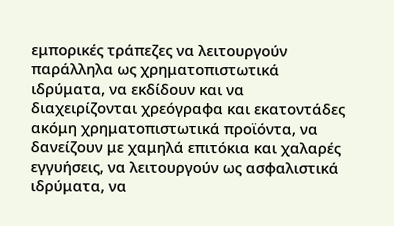εμπορικές τράπεζες να λειτουργούν παράλληλα ως χρηματοπιστωτικά ιδρύματα, να εκδίδουν και να διαχειρίζονται χρεόγραφα και εκατοντάδες ακόμη χρηματοπιστωτικά προϊόντα, να δανείζουν με χαμηλά επιτόκια και χαλαρές εγγυήσεις, να λειτουργούν ως ασφαλιστικά ιδρύματα, να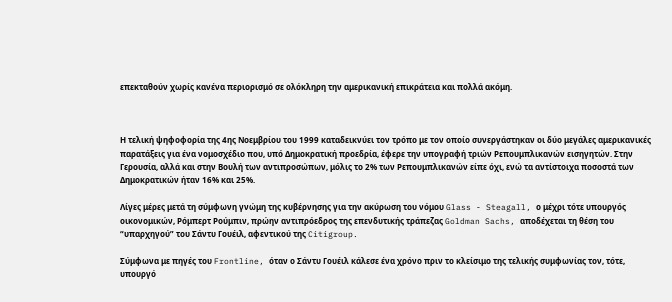επεκταθούν χωρίς κανένα περιορισμό σε ολόκληρη την αμερικανική επικράτεια και πολλά ακόμη.



Η τελική ψηφοφορία της 4ης Νοεμβρίου του 1999 καταδεικνύει τον τρόπο με τον οποίο συνεργάστηκαν οι δύο μεγάλες αμερικανικές παρατάξεις για ένα νομοσχέδιο που, υπό Δημοκρατική προεδρία, έφερε την υπογραφή τριών Ρεπουμπλικανών εισηγητών. Στην Γερουσία, αλλά και στην Βουλή των αντιπροσώπων, μόλις το 2% των Ρεπουμπλικανών είπε όχι, ενώ τα αντίστοιχα ποσοστά των Δημοκρατικών ήταν 16% και 25%.

Λίγες μέρες μετά τη σύμφωνη γνώμη της κυβέρνησης για την ακύρωση του νόμου Glass - Steagall, ο μέχρι τότε υπουργός οικονομικών, Ρόμπερτ Ρούμπιν, πρώην αντιπρόεδρος της επενδυτικής τράπεζας Goldman Sachs, αποδέχεται τη θέση του “υπαρχηγού” του Σάντυ Γουέιλ, αφεντικού της Citigroup.

Σύμφωνα με πηγές του Frontline, όταν ο Σάντυ Γουέιλ κάλεσε ένα χρόνο πριν το κλείσιμο της τελικής συμφωνίας τον, τότε, υπουργό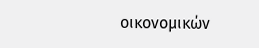οικονομικών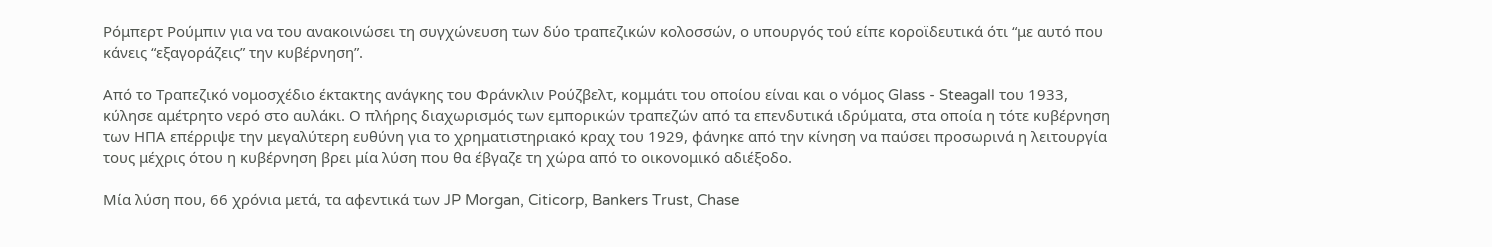Ρόμπερτ Ρούμπιν για να του ανακοινώσει τη συγχώνευση των δύο τραπεζικών κολοσσών, ο υπουργός τού είπε κοροϊδευτικά ότι “με αυτό που κάνεις “εξαγοράζεις” την κυβέρνηση”.

Από το Τραπεζικό νομοσχέδιο έκτακτης ανάγκης του Φράνκλιν Ρούζβελτ, κομμάτι του οποίου είναι και ο νόμος Glass - Steagall του 1933, κύλησε αμέτρητο νερό στο αυλάκι. Ο πλήρης διαχωρισμός των εμπορικών τραπεζών από τα επενδυτικά ιδρύματα, στα οποία η τότε κυβέρνηση των ΗΠΑ επέρριψε την μεγαλύτερη ευθύνη για το χρηματιστηριακό κραχ του 1929, φάνηκε από την κίνηση να παύσει προσωρινά η λειτουργία τους μέχρις ότου η κυβέρνηση βρει μία λύση που θα έβγαζε τη χώρα από το οικονομικό αδιέξοδο.

Μία λύση που, 66 χρόνια μετά, τα αφεντικά των JP Morgan, Citicorp, Bankers Trust, Chase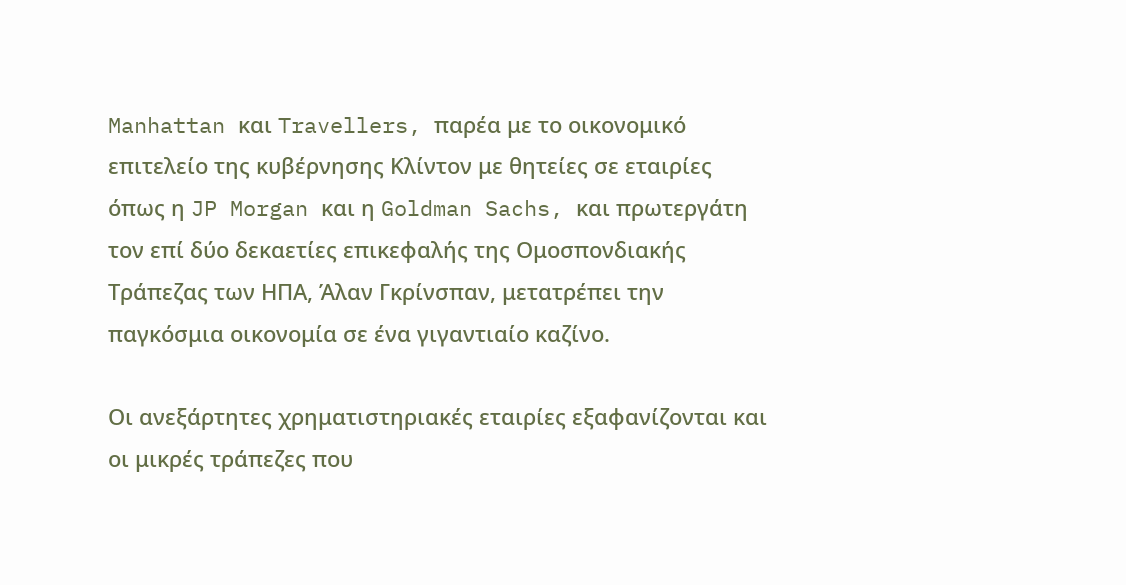Manhattan και Travellers, παρέα με το οικονομικό επιτελείο της κυβέρνησης Κλίντον με θητείες σε εταιρίες όπως η JP Morgan και η Goldman Sachs, και πρωτεργάτη τον επί δύο δεκαετίες επικεφαλής της Ομοσπονδιακής Τράπεζας των ΗΠΑ, Άλαν Γκρίνσπαν, μετατρέπει την παγκόσμια οικονομία σε ένα γιγαντιαίο καζίνο.

Οι ανεξάρτητες χρηματιστηριακές εταιρίες εξαφανίζονται και οι μικρές τράπεζες που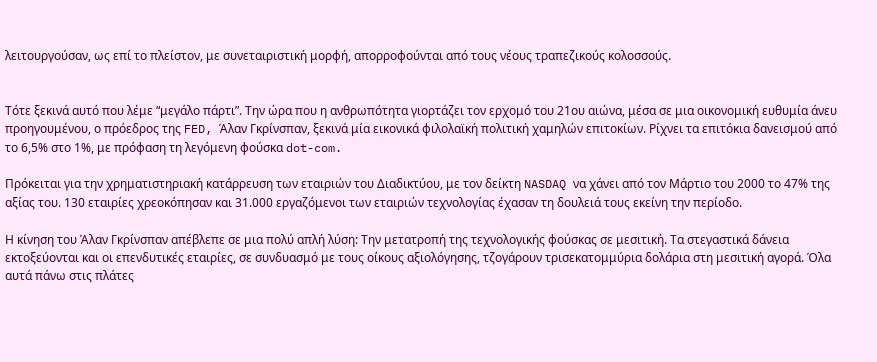λειτουργούσαν, ως επί το πλείστον, με συνεταιριστική μορφή, απορροφούνται από τους νέους τραπεζικούς κολοσσούς.


Τότε ξεκινά αυτό που λέμε “μεγάλο πάρτι”. Την ώρα που η ανθρωπότητα γιορτάζει τον ερχομό του 21ου αιώνα, μέσα σε μια οικονομική ευθυμία άνευ προηγουμένου, ο πρόεδρος της FED, Άλαν Γκρίνσπαν, ξεκινά μία εικονικά φιλολαϊκή πολιτική χαμηλών επιτοκίων. Ρίχνει τα επιτόκια δανεισμού από το 6,5% στο 1%, με πρόφαση τη λεγόμενη φούσκα dot-com.

Πρόκειται για την χρηματιστηριακή κατάρρευση των εταιριών του Διαδικτύου, με τον δείκτη NASDAQ να χάνει από τον Μάρτιο του 2000 το 47% της αξίας του. 130 εταιρίες χρεοκόπησαν και 31.000 εργαζόμενοι των εταιριών τεχνολογίας έχασαν τη δουλειά τους εκείνη την περίοδο.

Η κίνηση του Άλαν Γκρίνσπαν απέβλεπε σε μια πολύ απλή λύση: Την μετατροπή της τεχνολογικής φούσκας σε μεσιτική. Τα στεγαστικά δάνεια εκτοξεύονται και οι επενδυτικές εταιρίες, σε συνδυασμό με τους οίκους αξιολόγησης, τζογάρουν τρισεκατομμύρια δολάρια στη μεσιτική αγορά. Όλα αυτά πάνω στις πλάτες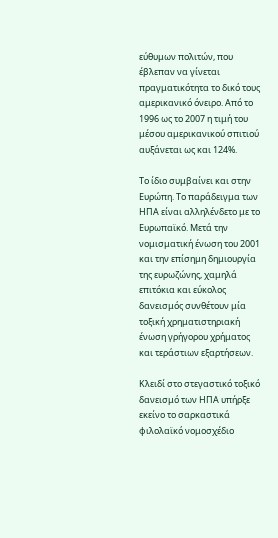εύθυμων πολιτών, που έβλεπαν να γίνεται πραγματικότητα το δικό τους αμερικανικό όνειρο. Από το 1996 ως το 2007 η τιμή του μέσου αμερικανικού σπιτιού αυξάνεται ως και 124%.

Το ίδιο συμβαίνει και στην Ευρώπη. Το παράδειγμα των ΗΠΑ είναι αλληλένδετο με το Ευρωπαϊκό. Μετά την νομισματική ένωση του 2001 και την επίσημη δημιουργία της ευρωζώνης, χαμηλά επιτόκια και εύκολος δανεισμός συνθέτουν μία τοξική χρηματιστηριακή ένωση γρήγορου χρήματος και τεράστιων εξαρτήσεων.

Κλειδί στο στεγαστικό τοξικό δανεισμό των ΗΠΑ υπήρξε εκείνο το σαρκαστικά φιλολαϊκό νομοσχέδιο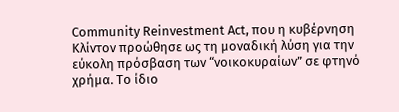Community Reinvestment Act, που η κυβέρνηση Κλίντον προώθησε ως τη μοναδική λύση για την εύκολη πρόσβαση των “νοικοκυραίων” σε φτηνό χρήμα. Το ίδιο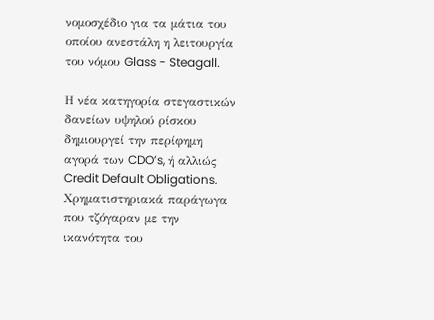νομοσχέδιο για τα μάτια του οποίου ανεστάλη η λειτουργία του νόμου Glass - Steagall.

Η νέα κατηγορία στεγαστικών δανείων υψηλού ρίσκου δημιουργεί την περίφημη αγορά των CDO’s, ή αλλιώς Credit Default Obligations. Χρηματιστηριακά παράγωγα που τζόγαραν με την ικανότητα του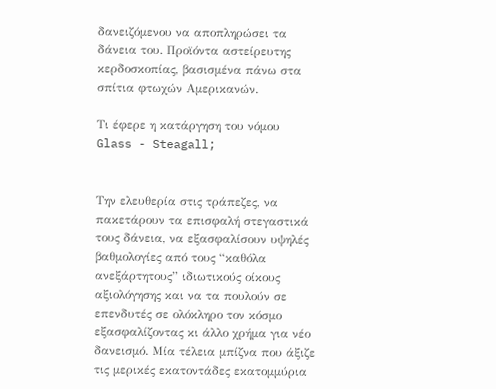δανειζόμενου να αποπληρώσει τα δάνεια του. Προϊόντα αστείρευτης κερδοσκοπίας, βασισμένα πάνω στα σπίτια φτωχών Αμερικανών.

Τι έφερε η κατάργηση του νόμου Glass - Steagall;


Την ελευθερία στις τράπεζες, να πακετάρουν τα επισφαλή στεγαστικά τους δάνεια, να εξασφαλίσουν υψηλές βαθμολογίες από τους “καθόλα ανεξάρτητους” ιδιωτικούς οίκους αξιολόγησης και να τα πουλούν σε επενδυτές σε ολόκληρο τον κόσμο εξασφαλίζοντας κι άλλο χρήμα για νέο δανεισμό. Μία τέλεια μπίζνα που άξιζε τις μερικές εκατοντάδες εκατομμύρια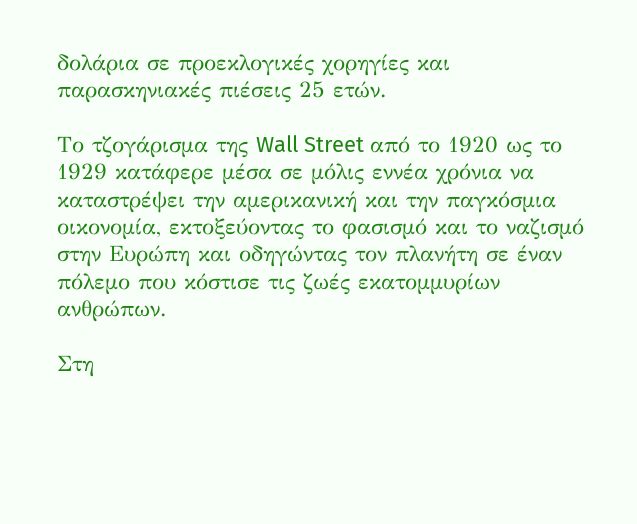δολάρια σε προεκλογικές χορηγίες και παρασκηνιακές πιέσεις 25 ετών.

Το τζογάρισμα της Wall Street από το 1920 ως το 1929 κατάφερε μέσα σε μόλις εννέα χρόνια να καταστρέψει την αμερικανική και την παγκόσμια οικονομία, εκτοξεύοντας το φασισμό και το ναζισμό στην Ευρώπη και οδηγώντας τον πλανήτη σε έναν πόλεμο που κόστισε τις ζωές εκατομμυρίων ανθρώπων.

Στη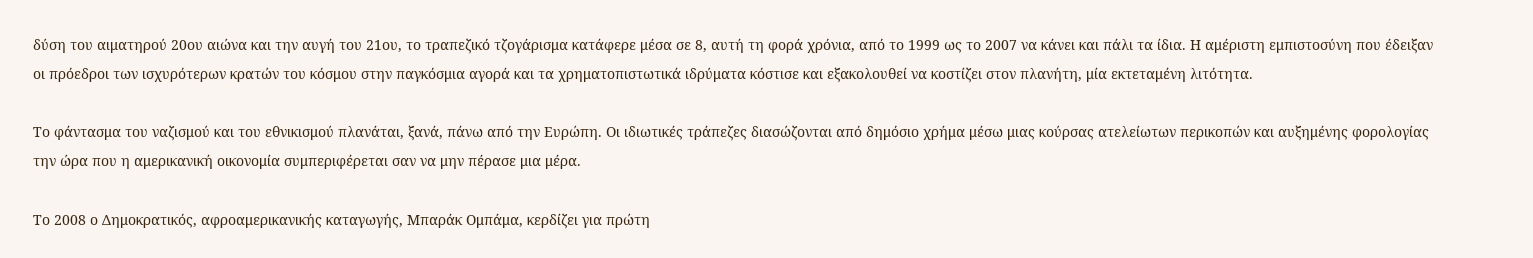δύση του αιματηρού 20ου αιώνα και την αυγή του 21ου, το τραπεζικό τζογάρισμα κατάφερε μέσα σε 8, αυτή τη φορά χρόνια, από το 1999 ως το 2007 να κάνει και πάλι τα ίδια. Η αμέριστη εμπιστοσύνη που έδειξαν οι πρόεδροι των ισχυρότερων κρατών του κόσμου στην παγκόσμια αγορά και τα χρηματοπιστωτικά ιδρύματα κόστισε και εξακολουθεί να κοστίζει στον πλανήτη, μία εκτεταμένη λιτότητα.

Το φάντασμα του ναζισμού και του εθνικισμού πλανάται, ξανά, πάνω από την Ευρώπη. Οι ιδιωτικές τράπεζες διασώζονται από δημόσιο χρήμα μέσω μιας κούρσας ατελείωτων περικοπών και αυξημένης φορολογίας την ώρα που η αμερικανική οικονομία συμπεριφέρεται σαν να μην πέρασε μια μέρα.

Το 2008 ο Δημοκρατικός, αφροαμερικανικής καταγωγής, Μπαράκ Ομπάμα, κερδίζει για πρώτη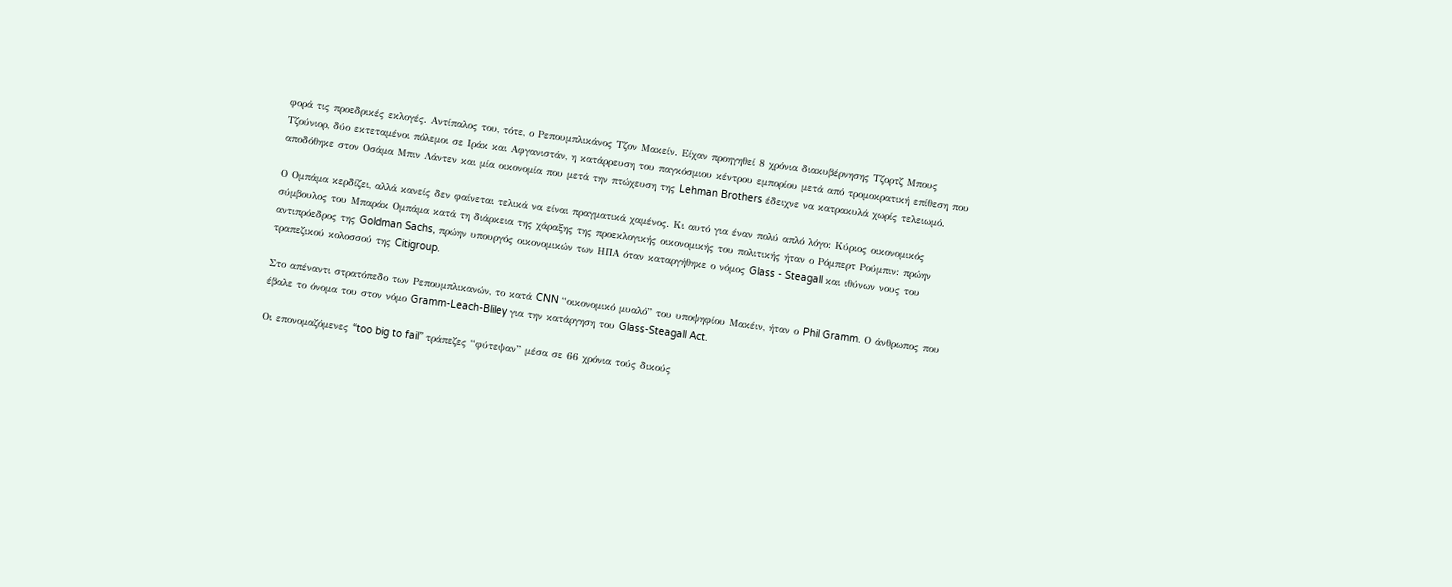φορά τις προεδρικές εκλογές. Αντίπαλος του, τότε, ο Ρεπουμπλικάνος Τζον Μακείν. Είχαν προηγηθεί 8 χρόνια διακυβέρνησης Τζορτζ Μπους Τζούνιορ, δύο εκτεταμένοι πόλεμοι σε Ιράκ και Αφγανιστάν, η κατάρρευση του παγκόσμιου κέντρου εμπορίου μετά από τρομοκρατική επίθεση που αποδόθηκε στον Οσάμα Μπιν Λάντεν και μία οικονομία που μετά την πτώχευση της Lehman Brothers έδειχνε να κατρακυλά χωρίς τελειωμό.

Ο Ομπάμα κερδίζει, αλλά κανείς δεν φαίνεται τελικά να είναι πραγματικά χαμένος. Κι αυτό για έναν πολύ απλό λόγο: Κύριος οικονομικός σύμβουλος του Μπαράκ Ομπάμα κατά τη διάρκεια της χάραξης της προεκλογικής οικονομικής του πολιτικής ήταν ο Ρόμπερτ Ρούμπιν: πρώην αντιπρόεδρος της Goldman Sachs, πρώην υπουργός οικονομικών των ΗΠΑ όταν καταργήθηκε ο νόμος Glass - Steagall και ιθύνων νους του τραπεζικού κολοσσού της Citigroup.

Στο απέναντι στρατόπεδο των Ρεπουμπλικανών, το κατά CNN “οικονομικό μυαλό” του υποψηφίου Μακέιν, ήταν ο Phil Gramm. Ο άνθρωπος που έβαλε το όνομα του στον νόμο Gramm-Leach-Bliley για την κατάργηση του Glass-Steagall Act.

Οι επονομαζόμενες “too big to fail” τράπεζες “φύτεψαν” μέσα σε 66 χρόνια τούς δικούς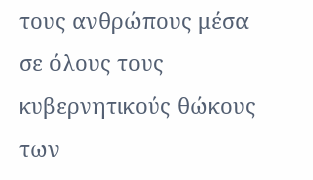τους ανθρώπους μέσα σε όλους τους κυβερνητικούς θώκους των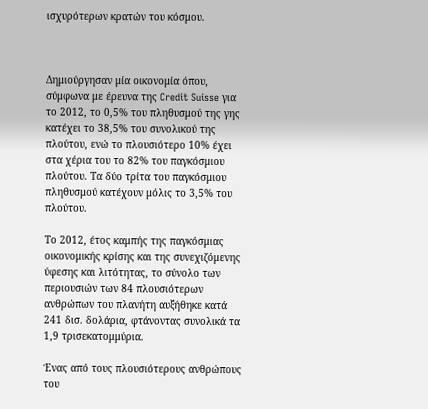ισχυρότερων κρατών του κόσμου.



Δημιούργησαν μία οικονομία όπου, σύμφωνα με έρευνα της Credit Suisse για το 2012, το 0,5% του πληθυσμού της γης κατέχει το 38,5% του συνολικού της πλούτου, ενώ το πλουσιότερο 10% έχει στα χέρια του το 82% του παγκόσμιου πλούτου. Τα δύο τρίτα του παγκόσμιου πληθυσμού κατέχουν μόλις το 3,5% του πλούτου.

Το 2012, έτος καμπής της παγκόσμιας οικονομικής κρίσης και της συνεχιζόμενης ύφεσης και λιτότητας, το σύνολο των περιουσιών των 84 πλουσιότερων ανθρώπων του πλανήτη αυξήθηκε κατά 241 δισ. δολάρια, φτάνοντας συνολικά τα 1,9 τρισεκατομμύρια.

Ένας από τους πλουσιότερους ανθρώπους του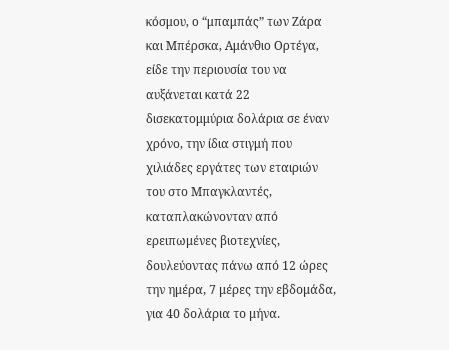κόσμου, ο “μπαμπάς” των Ζάρα και Μπέρσκα, Αμάνθιο Ορτέγα, είδε την περιουσία του να αυξάνεται κατά 22 δισεκατομμύρια δολάρια σε έναν χρόνο, την ίδια στιγμή που χιλιάδες εργάτες των εταιριών του στο Μπαγκλαντές, καταπλακώνονταν από ερειπωμένες βιοτεχνίες, δουλεύοντας πάνω από 12 ώρες την ημέρα, 7 μέρες την εβδομάδα, για 40 δολάρια το μήνα.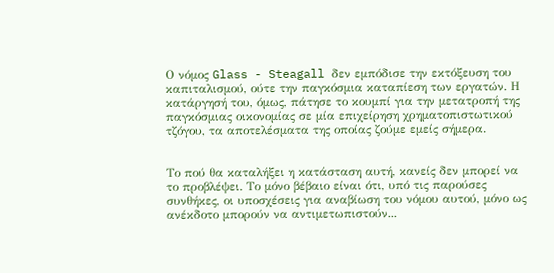Ο νόμος Glass - Steagall δεν εμπόδισε την εκτόξευση του καπιταλισμού, ούτε την παγκόσμια καταπίεση των εργατών. Η κατάργησή του, όμως, πάτησε το κουμπί για την μετατροπή της παγκόσμιας οικονομίας σε μία επιχείρηση χρηματοπιστωτικού τζόγου, τα αποτελέσματα της οποίας ζούμε εμείς σήμερα.


Το πού θα καταλήξει η κατάσταση αυτή, κανείς δεν μπορεί να το προβλέψει. Το μόνο βέβαιο είναι ότι, υπό τις παρούσες συνθήκες, οι υποσχέσεις για αναβίωση του νόμου αυτού, μόνο ως ανέκδοτο μπορούν να αντιμετωπιστούν...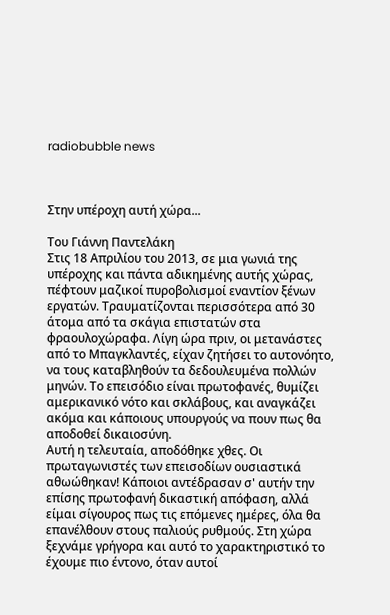radiobubble news



Στην υπέροχη αυτή χώρα...

Του Γιάννη Παντελάκη
Στις 18 Απριλίου του 2013, σε μια γωνιά της υπέροχης και πάντα αδικημένης αυτής χώρας, πέφτουν μαζικοί πυροβολισμοί εναντίον ξένων εργατών. Τραυματίζονται περισσότερα από 30 άτομα από τα σκάγια επιστατών στα φραουλοχώραφα. Λίγη ώρα πριν, οι μετανάστες από το Μπαγκλαντές, είχαν ζητήσει το αυτονόητο, να τους καταβληθούν τα δεδουλευμένα πολλών μηνών. Το επεισόδιο είναι πρωτοφανές, θυμίζει αμερικανικό νότο και σκλάβους, και αναγκάζει ακόμα και κάποιους υπουργούς να πουν πως θα αποδοθεί δικαιοσύνη.
Αυτή η τελευταία, αποδόθηκε χθες. Οι πρωταγωνιστές των επεισοδίων ουσιαστικά αθωώθηκαν! Κάποιοι αντέδρασαν σ' αυτήν την επίσης πρωτοφανή δικαστική απόφαση, αλλά είμαι σίγουρος πως τις επόμενες ημέρες, όλα θα επανέλθουν στους παλιούς ρυθμούς. Στη χώρα ξεχνάμε γρήγορα και αυτό το χαρακτηριστικό το έχουμε πιο έντονο, όταν αυτοί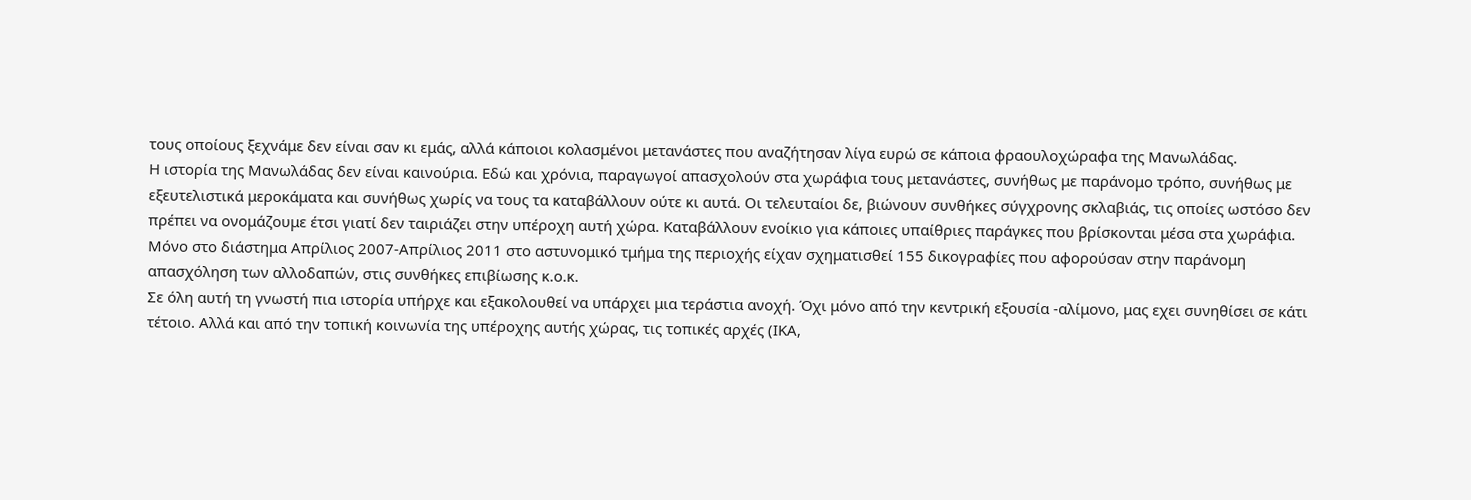τους οποίους ξεχνάμε δεν είναι σαν κι εμάς, αλλά κάποιοι κολασμένοι μετανάστες που αναζήτησαν λίγα ευρώ σε κάποια φραουλοχώραφα της Μανωλάδας.
Η ιστορία της Μανωλάδας δεν είναι καινούρια. Εδώ και χρόνια, παραγωγοί απασχολούν στα χωράφια τους μετανάστες, συνήθως με παράνομο τρόπο, συνήθως με εξευτελιστικά μεροκάματα και συνήθως χωρίς να τους τα καταβάλλουν ούτε κι αυτά. Οι τελευταίοι δε, βιώνουν συνθήκες σύγχρονης σκλαβιάς, τις οποίες ωστόσο δεν πρέπει να ονομάζουμε έτσι γιατί δεν ταιριάζει στην υπέροχη αυτή χώρα. Καταβάλλουν ενοίκιο για κάποιες υπαίθριες παράγκες που βρίσκονται μέσα στα χωράφια. Μόνο στο διάστημα Απρίλιος 2007-Απρίλιος 2011 στο αστυνομικό τμήμα της περιοχής είχαν σχηματισθεί 155 δικογραφίες που αφορούσαν στην παράνομη απασχόληση των αλλοδαπών, στις συνθήκες επιβίωσης κ.ο.κ.
Σε όλη αυτή τη γνωστή πια ιστορία υπήρχε και εξακολουθεί να υπάρχει μια τεράστια ανοχή. Όχι μόνο από την κεντρική εξουσία -αλίμονο, μας εχει συνηθίσει σε κάτι τέτοιο. Αλλά και από την τοπική κοινωνία της υπέροχης αυτής χώρας, τις τοπικές αρχές (ΙΚΑ,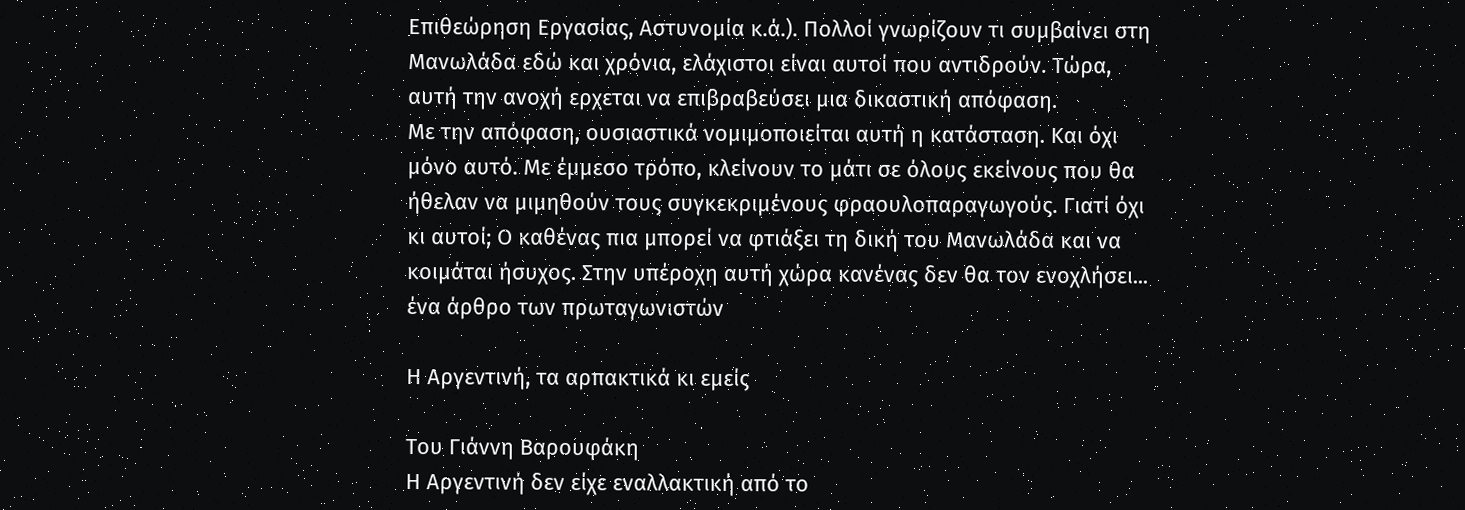Επιθεώρηση Εργασίας, Αστυνομία κ.ά.). Πολλοί γνωρίζουν τι συμβαίνει στη Μανωλάδα εδώ και χρόνια, ελάχιστοι είναι αυτοί που αντιδρούν. Τώρα, αυτή την ανοχή ερχεται να επιβραβεύσει μια δικαστική απόφαση.
Με την απόφαση, ουσιαστικά νομιμοποιείται αυτή η κατάσταση. Και όχι μόνο αυτό. Με έμμεσο τρόπο, κλείνουν το μάτι σε όλους εκείνους που θα ήθελαν να μιμηθούν τους συγκεκριμένους φραουλοπαραγωγούς. Γιατί όχι κι αυτοί; Ο καθένας πια μπορεί να φτιάξει τη δική του Μανωλάδα και να κοιμάται ήσυχος. Στην υπέροχη αυτή χώρα κανένας δεν θα τον ενοχλήσει...
ένα άρθρο των πρωταγωνιστών

Η Αργεντινή, τα αρπακτικά κι εμείς

Του Γιάννη Βαρουφάκη
Η Αργεντινή δεν είχε εναλλακτική από το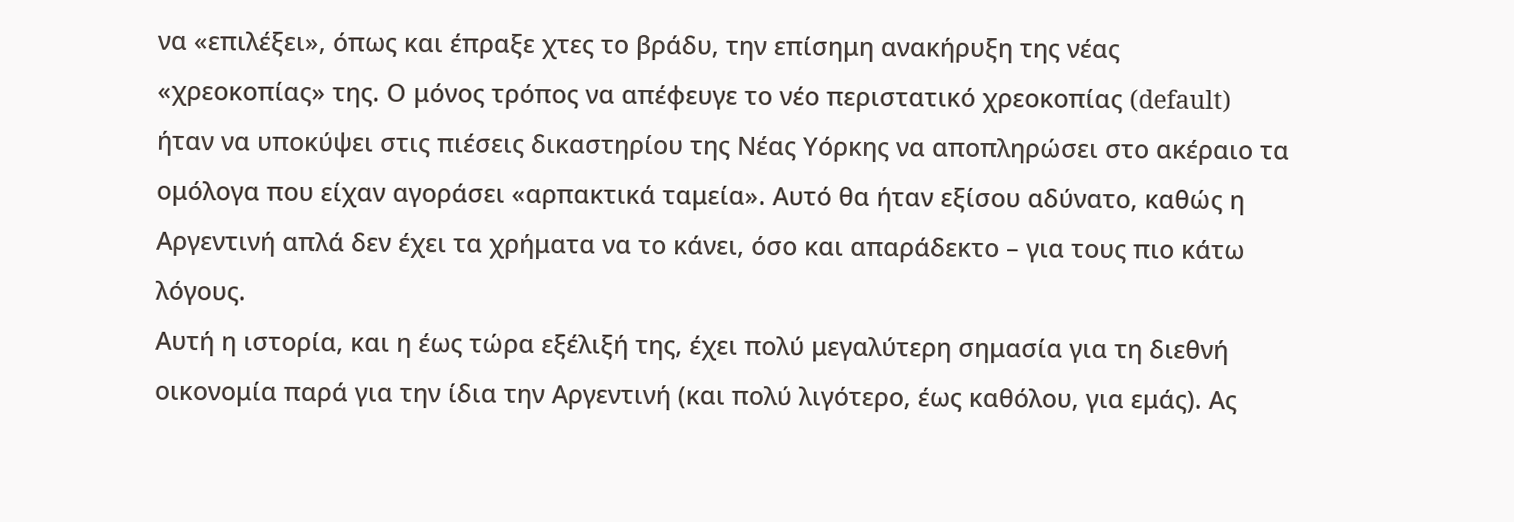να «επιλέξει», όπως και έπραξε χτες το βράδυ, την επίσημη ανακήρυξη της νέας «χρεοκοπίας» της. Ο μόνος τρόπος να απέφευγε το νέο περιστατικό χρεοκοπίας (default) ήταν να υποκύψει στις πιέσεις δικαστηρίου της Νέας Υόρκης να αποπληρώσει στο ακέραιο τα ομόλογα που είχαν αγοράσει «αρπακτικά ταμεία». Αυτό θα ήταν εξίσου αδύνατο, καθώς η Αργεντινή απλά δεν έχει τα χρήματα να το κάνει, όσο και απαράδεκτο – για τους πιο κάτω λόγους.
Αυτή η ιστορία, και η έως τώρα εξέλιξή της, έχει πολύ μεγαλύτερη σημασία για τη διεθνή οικονομία παρά για την ίδια την Αργεντινή (και πολύ λιγότερο, έως καθόλου, για εμάς). Ας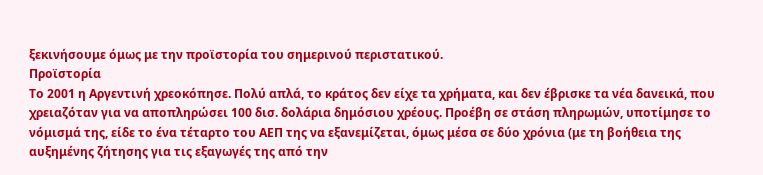ξεκινήσουμε όμως με την προϊστορία του σημερινού περιστατικού.
Προϊστορία
Το 2001 η Αργεντινή χρεοκόπησε. Πολύ απλά, το κράτος δεν είχε τα χρήματα, και δεν έβρισκε τα νέα δανεικά, που χρειαζόταν για να αποπληρώσει 100 δισ. δολάρια δημόσιου χρέους. Προέβη σε στάση πληρωμών, υποτίμησε το νόμισμά της, είδε το ένα τέταρτο του ΑΕΠ της να εξανεμίζεται, όμως μέσα σε δύο χρόνια (με τη βοήθεια της αυξημένης ζήτησης για τις εξαγωγές της από την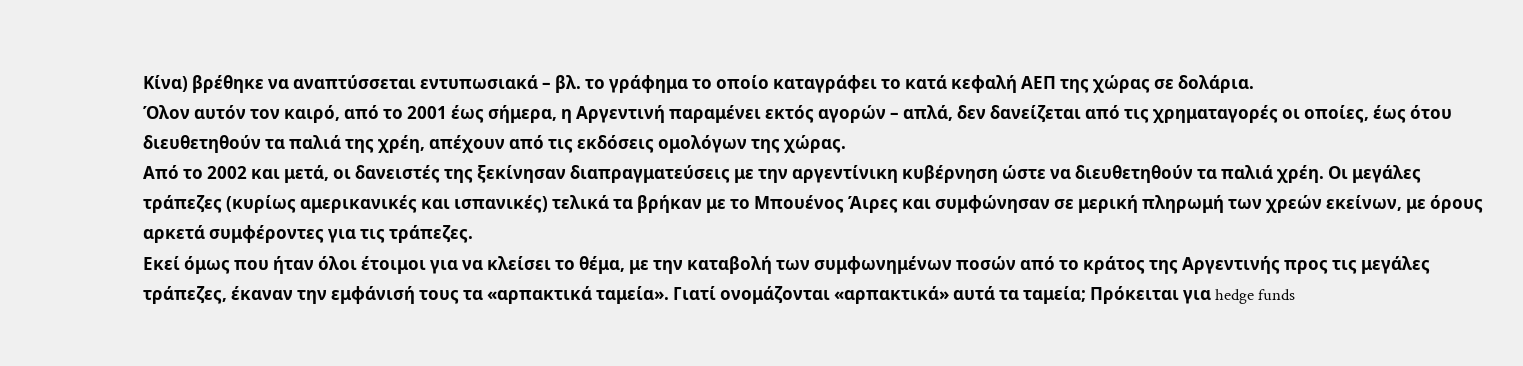Κίνα) βρέθηκε να αναπτύσσεται εντυπωσιακά – βλ. το γράφημα το οποίο καταγράφει το κατά κεφαλή ΑΕΠ της χώρας σε δολάρια.
Όλον αυτόν τον καιρό, από το 2001 έως σήμερα, η Αργεντινή παραμένει εκτός αγορών – απλά, δεν δανείζεται από τις χρηματαγορές οι οποίες, έως ότου διευθετηθούν τα παλιά της χρέη, απέχουν από τις εκδόσεις ομολόγων της χώρας.
Από το 2002 και μετά, οι δανειστές της ξεκίνησαν διαπραγματεύσεις με την αργεντίνικη κυβέρνηση ώστε να διευθετηθούν τα παλιά χρέη. Οι μεγάλες τράπεζες (κυρίως αμερικανικές και ισπανικές) τελικά τα βρήκαν με το Μπουένος Άιρες και συμφώνησαν σε μερική πληρωμή των χρεών εκείνων, με όρους αρκετά συμφέροντες για τις τράπεζες.
Εκεί όμως που ήταν όλοι έτοιμοι για να κλείσει το θέμα, με την καταβολή των συμφωνημένων ποσών από το κράτος της Αργεντινής προς τις μεγάλες τράπεζες, έκαναν την εμφάνισή τους τα «αρπακτικά ταμεία». Γιατί ονομάζονται «αρπακτικά» αυτά τα ταμεία; Πρόκειται για hedge funds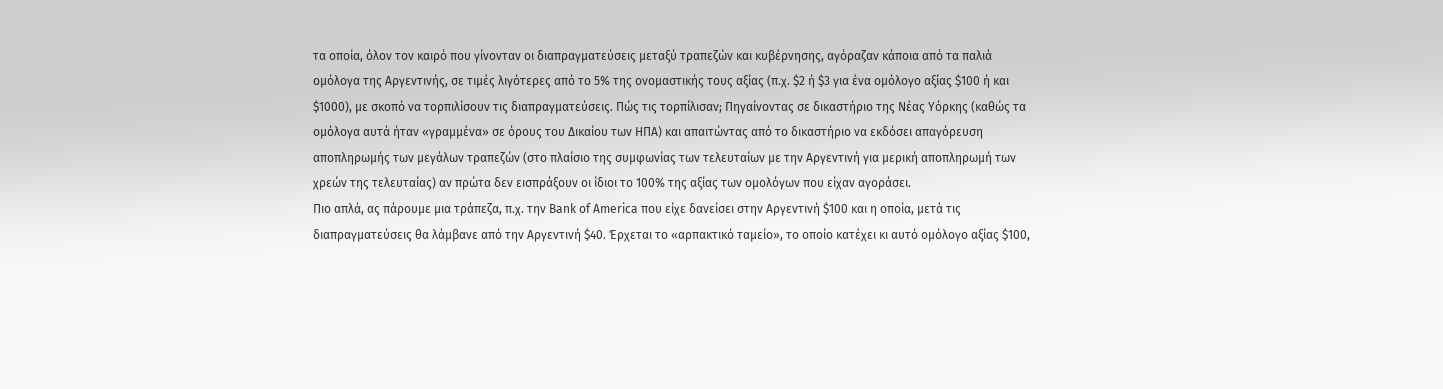τα οποία, όλον τον καιρό που γίνονταν οι διαπραγματεύσεις μεταξύ τραπεζών και κυβέρνησης, αγόραζαν κάποια από τα παλιά ομόλογα της Αργεντινής, σε τιμές λιγότερες από το 5% της ονομαστικής τους αξίας (π.χ. $2 ή $3 για ένα ομόλογο αξίας $100 ή και $1000), με σκοπό να τορπιλίσουν τις διαπραγματεύσεις. Πώς τις τορπίλισαν; Πηγαίνοντας σε δικαστήριο της Νέας Υόρκης (καθώς τα ομόλογα αυτά ήταν «γραμμένα» σε όρους του Δικαίου των ΗΠΑ) και απαιτώντας από το δικαστήριο να εκδόσει απαγόρευση αποπληρωμής των μεγάλων τραπεζών (στο πλαίσιο της συμφωνίας των τελευταίων με την Αργεντινή για μερική αποπληρωμή των χρεών της τελευταίας) αν πρώτα δεν εισπράξουν οι ίδιοι το 100% της αξίας των ομολόγων που είχαν αγοράσει.
Πιο απλά, ας πάρουμε μια τράπεζα, π.χ. την Bank of America που είχε δανείσει στην Αργεντινή $100 και η οποία, μετά τις διαπραγματεύσεις θα λάμβανε από την Αργεντινή $40. Έρχεται το «αρπακτικό ταμείο», το οποίο κατέχει κι αυτό ομόλογο αξίας $100,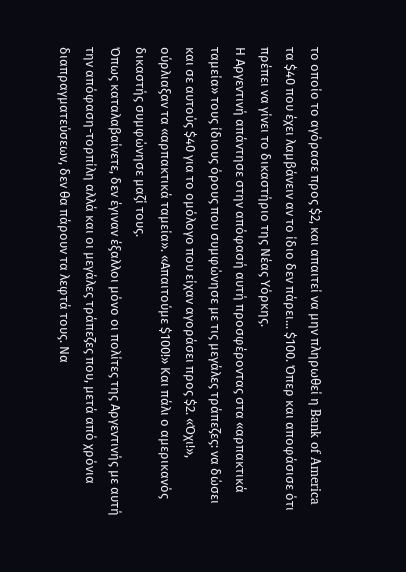το οποίο το αγόρασε προς $2, και απαιτεί να μην πληρωθεί η Bank of America τα $40 που έχει λαμβάνειν αν το ίδιο δεν πάρει... $100. Όπερ και αποφάσισε ότι πρέπει να γίνει το δικαστήριο της Νέας Υόρκης.
Η Αργεντινή απάντησε στην απόφασή αυτή προσφέροντας στα «αρπακτικά ταμεία» τους ίδιους όρους που συμφώνησε με τις μεγάλες τράπεζες: να δώσει και σε αυτούς $40 για το ομόλογο που είχαν αγοράσει προς $2. «Όχι!», ούρλιαξαν τα «αρπακτικά ταμεία». «Απαιτούμε $100!» Και πάλι ο αμερικανός δικαστής συμφώνησε μαζί τους.
Όπως καταλαβαίνετε, δεν έγιναν έξαλλοι μόνο οι πολίτες της Αργεντινής με αυτή την απόφαση-τορπίλη αλλά και οι μεγάλες τράπεζες που, μετά από χρόνια διαπραγματεύσεων, δεν θα πάρουν τα λεφτά τους. Να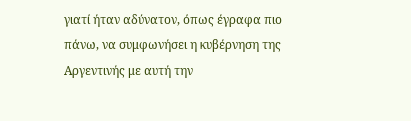γιατί ήταν αδύνατον, όπως έγραφα πιο πάνω, να συμφωνήσει η κυβέρνηση της Αργεντινής με αυτή την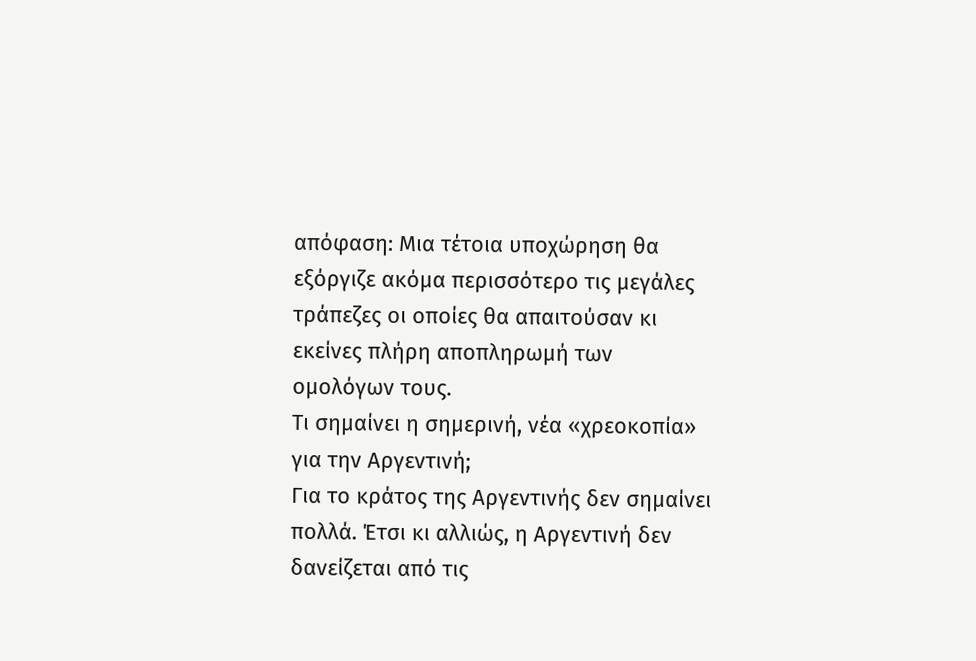απόφαση: Μια τέτοια υποχώρηση θα εξόργιζε ακόμα περισσότερο τις μεγάλες τράπεζες οι οποίες θα απαιτούσαν κι εκείνες πλήρη αποπληρωμή των ομολόγων τους.
Τι σημαίνει η σημερινή, νέα «χρεοκοπία» για την Αργεντινή;
Για το κράτος της Αργεντινής δεν σημαίνει πολλά. Έτσι κι αλλιώς, η Αργεντινή δεν δανείζεται από τις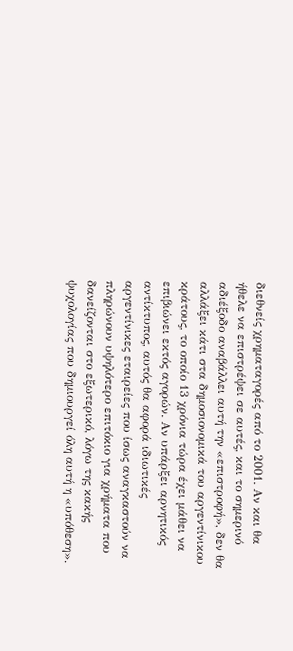διεθνείς χρηματαγορές από το 2001. Αν και θα ήθελε να επιστρέψει σε αυτές, και το σημερινό αδιέξοδο αναβάλλει αυτή την «επιστροφή», δεν θα αλλάξει κάτι στα δημοσιονομικά του αργεντίνικου κράτους, το οποίο 13 χρόνια τώρα έχει μάθει να επιβιώνει εκτός αγορών. Αν υπάρξει αρνητικός αντίκτυπος, αυτός θα αφορά ιδιωτικές αργεντίνικες εταιρείες που ίσως αναγκαστούν να πληρώνουν υψηλότερο επιτόκιο για χρήματα που δανείζονται στο εξωτερικό, λόγω της κακής ψυχολογίας που δημιουργεί όλη αυτή η «υπόθεση».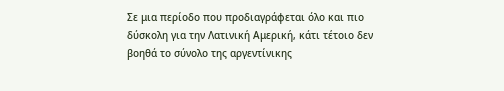Σε μια περίοδο που προδιαγράφεται όλο και πιο δύσκολη για την Λατινική Αμερική, κάτι τέτοιο δεν βοηθά το σύνολο της αργεντίνικης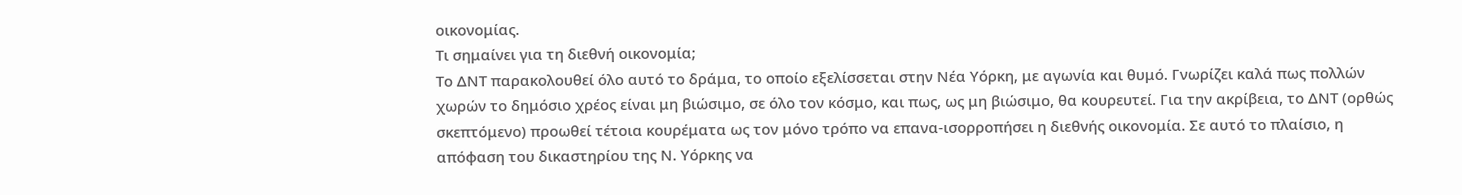οικονομίας.
Τι σημαίνει για τη διεθνή οικονομία;
Το ΔΝΤ παρακολουθεί όλο αυτό το δράμα, το οποίο εξελίσσεται στην Νέα Υόρκη, με αγωνία και θυμό. Γνωρίζει καλά πως πολλών χωρών το δημόσιο χρέος είναι μη βιώσιμο, σε όλο τον κόσμο, και πως, ως μη βιώσιμο, θα κουρευτεί. Για την ακρίβεια, το ΔΝΤ (ορθώς σκεπτόμενο) προωθεί τέτοια κουρέματα ως τον μόνο τρόπο να επανα-ισορροπήσει η διεθνής οικονομία. Σε αυτό το πλαίσιο, η απόφαση του δικαστηρίου της Ν. Υόρκης να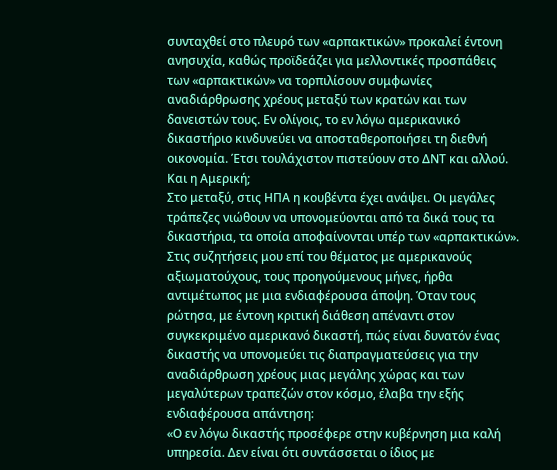συνταχθεί στο πλευρό των «αρπακτικών» προκαλεί έντονη ανησυχία, καθώς προϊδεάζει για μελλοντικές προσπάθεις των «αρπακτικών» να τορπιλίσουν συμφωνίες αναδιάρθρωσης χρέους μεταξύ των κρατών και των δανειστών τους. Εν ολίγοις, το εν λόγω αμερικανικό δικαστήριο κινδυνεύει να αποσταθεροποιήσει τη διεθνή οικονομία. Έτσι τουλάχιστον πιστεύουν στο ΔΝΤ και αλλού.
Και η Αμερική;
Στο μεταξύ, στις ΗΠΑ η κουβέντα έχει ανάψει. Οι μεγάλες τράπεζες νιώθουν να υπονομεύονται από τα δικά τους τα δικαστήρια, τα οποία αποφαίνονται υπέρ των «αρπακτικών». Στις συζητήσεις μου επί του θέματος με αμερικανούς αξιωματούχους, τους προηγούμενους μήνες, ήρθα αντιμέτωπος με μια ενδιαφέρουσα άποψη. Όταν τους ρώτησα, με έντονη κριτική διάθεση απέναντι στον συγκεκριμένο αμερικανό δικαστή, πώς είναι δυνατόν ένας δικαστής να υπονομεύει τις διαπραγματεύσεις για την αναδιάρθρωση χρέους μιας μεγάλης χώρας και των μεγαλύτερων τραπεζών στον κόσμο, έλαβα την εξής ενδιαφέρουσα απάντηση:
«Ο εν λόγω δικαστής προσέφερε στην κυβέρνηση μια καλή υπηρεσία. Δεν είναι ότι συντάσσεται ο ίδιος με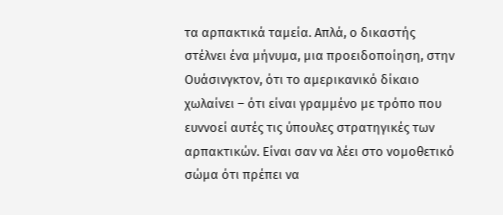τα αρπακτικά ταμεία. Απλά, ο δικαστής στέλνει ένα μήνυμα, μια προειδοποίηση, στην Ουάσινγκτον, ότι το αμερικανικό δίκαιο χωλαίνει – ότι είναι γραμμένο με τρόπο που ευννοεί αυτές τις ύπουλες στρατηγικές των αρπακτικών. Είναι σαν να λέει στο νομοθετικό σώμα ότι πρέπει να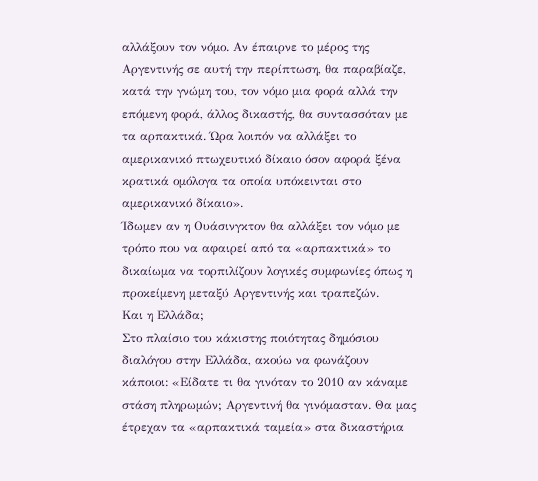αλλάξουν τον νόμο. Αν έπαιρνε το μέρος της Αργεντινής σε αυτή την περίπτωση, θα παραβίαζε, κατά την γνώμη του, τον νόμο μια φορά αλλά την επόμενη φορά, άλλος δικαστής, θα συντασσόταν με τα αρπακτικά. Ώρα λοιπόν να αλλάξει το αμερικανικό πτωχευτικό δίκαιο όσον αφορά ξένα κρατικά ομόλογα τα οποία υπόκεινται στο αμερικανικό δίκαιο».
Ίδωμεν αν η Ουάσινγκτον θα αλλάξει τον νόμο με τρόπο που να αφαιρεί από τα «αρπακτικά» το δικαίωμα να τορπιλίζουν λογικές συμφωνίες όπως η προκείμενη μεταξύ Αργεντινής και τραπεζών.
Και η Ελλάδα;
Στο πλαίσιο του κάκιστης ποιότητας δημόσιου διαλόγου στην Ελλάδα, ακούω να φωνάζουν κάποιοι: «Είδατε τι θα γινόταν το 2010 αν κάναμε στάση πληρωμών; Αργεντινή θα γινόμασταν. Θα μας έτρεχαν τα «αρπακτικά ταμεία» στα δικαστήρια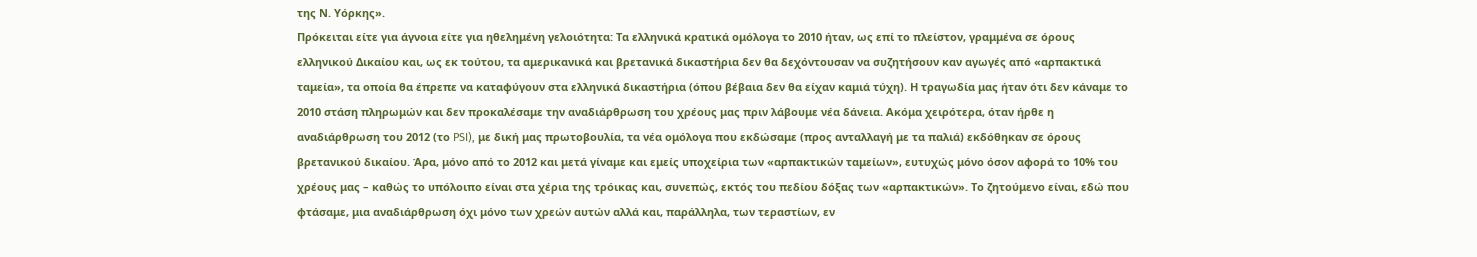της Ν. Υόρκης».
Πρόκειται είτε για άγνοια είτε για ηθελημένη γελοιότητα: Τα ελληνικά κρατικά ομόλογα το 2010 ήταν, ως επί το πλείστον, γραμμένα σε όρους ελληνικού Δικαίου και, ως εκ τούτου, τα αμερικανικά και βρετανικά δικαστήρια δεν θα δεχόντουσαν να συζητήσουν καν αγωγές από «αρπακτικά ταμεία», τα οποία θα έπρεπε να καταφύγουν στα ελληνικά δικαστήρια (όπου βέβαια δεν θα είχαν καμιά τύχη). Η τραγωδία μας ήταν ότι δεν κάναμε το 2010 στάση πληρωμών και δεν προκαλέσαμε την αναδιάρθρωση του χρέους μας πριν λάβουμε νέα δάνεια. Ακόμα χειρότερα, όταν ήρθε η αναδιάρθρωση του 2012 (το PSI), με δική μας πρωτοβουλία, τα νέα ομόλογα που εκδώσαμε (προς ανταλλαγή με τα παλιά) εκδόθηκαν σε όρους βρετανικού δικαίου. Άρα, μόνο από το 2012 και μετά γίναμε και εμείς υποχείρια των «αρπακτικών ταμείων», ευτυχώς μόνο όσον αφορά το 10% του χρέους μας – καθώς το υπόλοιπο είναι στα χέρια της τρόικας και, συνεπώς, εκτός του πεδίου δόξας των «αρπακτικών». Το ζητούμενο είναι, εδώ που φτάσαμε, μια αναδιάρθρωση όχι μόνο των χρεών αυτών αλλά και, παράλληλα, των τεραστίων, εν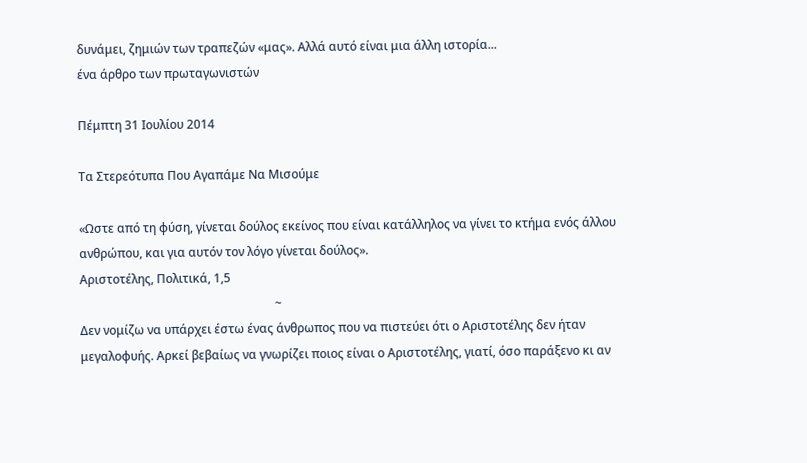δυνάμει, ζημιών των τραπεζών «μας». Αλλά αυτό είναι μια άλλη ιστορία...
ένα άρθρο των πρωταγωνιστών

Πέμπτη 31 Ιουλίου 2014

Τα Στερεότυπα Που Αγαπάμε Να Μισούμε

«Ωστε από τη φύση, γίνεται δούλος εκείνος που είναι κατάλληλος να γίνει το κτήμα ενός άλλου ανθρώπου, και για αυτόν τον λόγο γίνεται δούλος».
Αριστοτέλης, Πολιτικά, 1,5
                                                                 ~
Δεν νομίζω να υπάρχει έστω ένας άνθρωπος που να πιστεύει ότι ο Αριστοτέλης δεν ήταν μεγαλοφυής. Αρκεί βεβαίως να γνωρίζει ποιος είναι ο Αριστοτέλης, γιατί, όσο παράξενο κι αν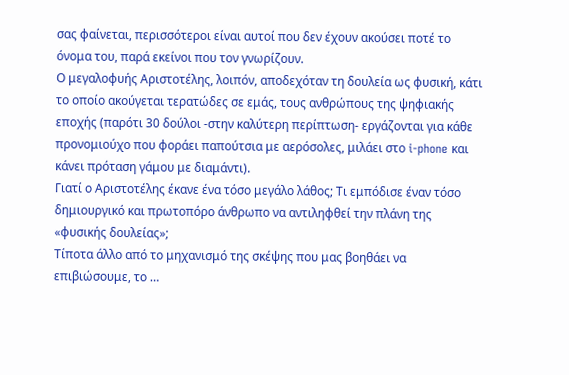σας φαίνεται, περισσότεροι είναι αυτοί που δεν έχουν ακούσει ποτέ το όνομα του, παρά εκείνοι που τον γνωρίζουν.
Ο μεγαλοφυής Αριστοτέλης, λοιπόν, αποδεχόταν τη δουλεία ως φυσική, κάτι το οποίο ακούγεται τερατώδες σε εμάς, τους ανθρώπους της ψηφιακής εποχής (παρότι 30 δούλοι -στην καλύτερη περίπτωση- εργάζονται για κάθε προνομιούχο που φοράει παπούτσια με αερόσολες, μιλάει στο i-phone και κάνει πρόταση γάμου με διαμάντι).
Γιατί ο Αριστοτέλης έκανε ένα τόσο μεγάλο λάθος; Τι εμπόδισε έναν τόσο δημιουργικό και πρωτοπόρο άνθρωπο να αντιληφθεί την πλάνη της «φυσικής δουλείας»;
Τίποτα άλλο από το μηχανισμό της σκέψης που μας βοηθάει να επιβιώσουμε, το …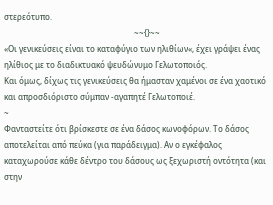στερεότυπο.
                                                                 ~~{}~~
«Οι γενικεύσεις είναι το καταφύγιο των ηλιθίων«, έχει γράψει ένας ηλίθιος με το διαδικτυακό ψευδώνυμο Γελωτοποιός.
Και όμως, δίχως τις γενικεύσεις θα ήμασταν χαμένοι σε ένα χαοτικό και απροσδιόριστο σύμπαν -αγαπητέ Γελωτοποιέ.
~
Φανταστείτε ότι βρίσκεστε σε ένα δάσος κωνοφόρων. Το δάσος αποτελείται από πεύκα (για παράδειγμα). Αν ο εγκέφαλος καταχωρούσε κάθε δέντρο του δάσους ως ξεχωριστή οντότητα (και στην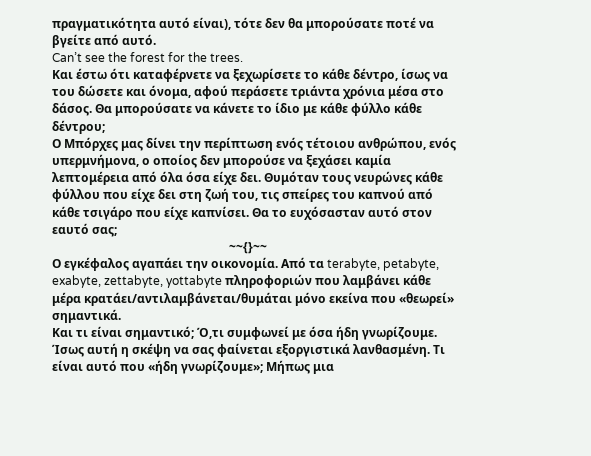πραγματικότητα αυτό είναι), τότε δεν θα μπορούσατε ποτέ να βγείτε από αυτό.
Can’t see the forest for the trees.
Και έστω ότι καταφέρνετε να ξεχωρίσετε το κάθε δέντρο, ίσως να του δώσετε και όνομα, αφού περάσετε τριάντα χρόνια μέσα στο δάσος. Θα μπορούσατε να κάνετε το ίδιο με κάθε φύλλο κάθε δέντρου;
Ο Μπόρχες μας δίνει την περίπτωση ενός τέτοιου ανθρώπου, ενός υπερμνήμονα, ο οποίος δεν μπορούσε να ξεχάσει καμία λεπτομέρεια από όλα όσα είχε δει. Θυμόταν τους νευρώνες κάθε φύλλου που είχε δει στη ζωή του, τις σπείρες του καπνού από κάθε τσιγάρο που είχε καπνίσει. Θα το ευχόσασταν αυτό στον εαυτό σας;
                                                           ~~{}~~
Ο εγκέφαλος αγαπάει την οικονομία. Από τα terabyte, petabyte, exabyte, zettabyte, yottabyte πληροφοριών που λαμβάνει κάθε μέρα κρατάει/αντιλαμβάνεται/θυμάται μόνο εκείνα που «θεωρεί» σημαντικά.
Και τι είναι σημαντικό; Ό,τι συμφωνεί με όσα ήδη γνωρίζουμε.
Ίσως αυτή η σκέψη να σας φαίνεται εξοργιστικά λανθασμένη. Τι είναι αυτό που «ήδη γνωρίζουμε»; Μήπως μια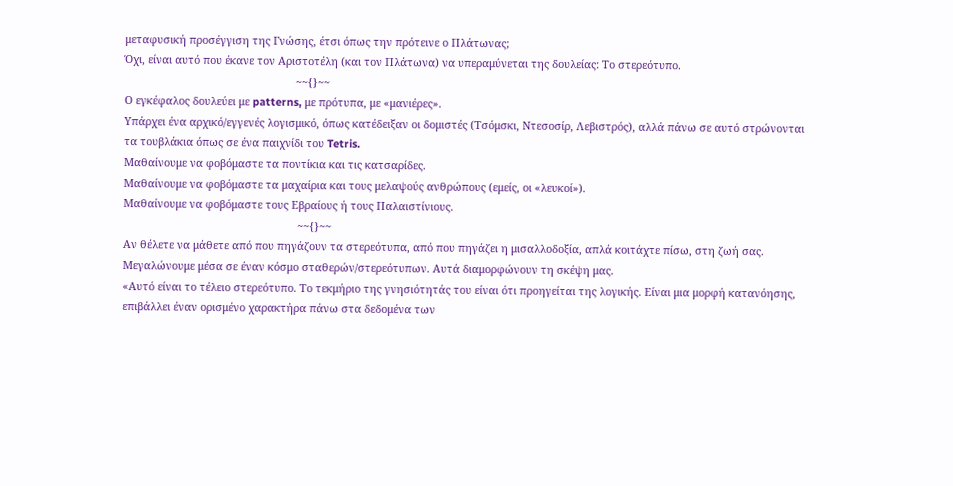μεταφυσική προσέγγιση της Γνώσης, έτσι όπως την πρότεινε ο Πλάτωνας;
Όχι, είναι αυτό που έκανε τον Αριστοτέλη (και τον Πλάτωνα) να υπεραμύνεται της δουλείας: Το στερεότυπο.
                                                         ~~{}~~
Ο εγκέφαλος δουλεύει με patterns, με πρότυπα, με «μανιέρες».
Υπάρχει ένα αρχικό/εγγενές λογισμικό, όπως κατέδειξαν οι δομιστές (Τσόμσκι, Ντεσοσίρ, Λεβιστρός), αλλά πάνω σε αυτό στρώνονται τα τουβλάκια όπως σε ένα παιχνίδι του Tetris.
Μαθαίνουμε να φοβόμαστε τα ποντίκια και τις κατσαρίδες.
Μαθαίνουμε να φοβόμαστε τα μαχαίρια και τους μελαψούς ανθρώπους (εμείς, οι «λευκοί»).
Μαθαίνουμε να φοβόμαστε τους Εβραίους ή τους Παλαιστίνιους.
                                                          ~~{}~~
Αν θέλετε να μάθετε από που πηγάζουν τα στερεότυπα, από που πηγάζει η μισαλλοδοξία, απλά κοιτάχτε πίσω, στη ζωή σας.
Μεγαλώνουμε μέσα σε έναν κόσμο σταθερών/στερεότυπων. Αυτά διαμορφώνουν τη σκέψη μας.
«Αυτό είναι το τέλειο στερεότυπο. Το τεκμήριο της γνησιότητάς του είναι ότι προηγείται της λογικής. Είναι μια μορφή κατανόησης, επιβάλλει έναν ορισμένο χαρακτήρα πάνω στα δεδομένα των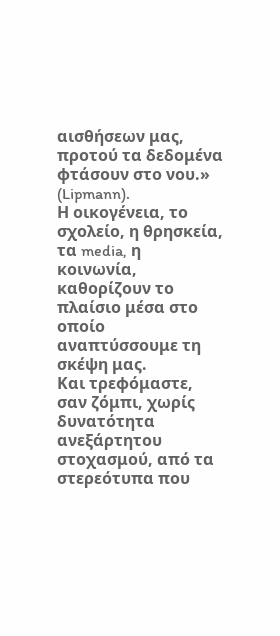αισθήσεων μας, προτού τα δεδομένα φτάσουν στο νου.» (Lipmann).
Η οικογένεια, το σχολείο, η θρησκεία, τα media, η κοινωνία, καθορίζουν το πλαίσιο μέσα στο οποίο αναπτύσσουμε τη σκέψη μας.
Και τρεφόμαστε, σαν ζόμπι, χωρίς δυνατότητα ανεξάρτητου στοχασμού, από τα στερεότυπα που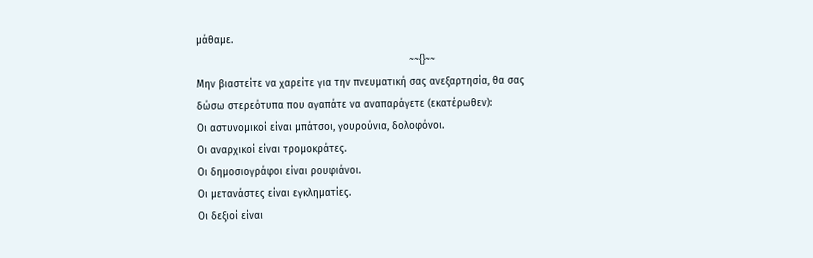μάθαμε.
                                                                       ~~{}~~
Μην βιαστείτε να χαρείτε για την πνευματική σας ανεξαρτησία, θα σας δώσω στερεότυπα που αγαπάτε να αναπαράγετε (εκατέρωθεν):
Οι αστυνομικοί είναι μπάτσοι, γουρούνια, δολοφόνοι.
Οι αναρχικοί είναι τρομοκράτες.
Οι δημοσιογράφοι είναι ρουφιάνοι.
Οι μετανάστες είναι εγκληματίες.
Οι δεξιοί είναι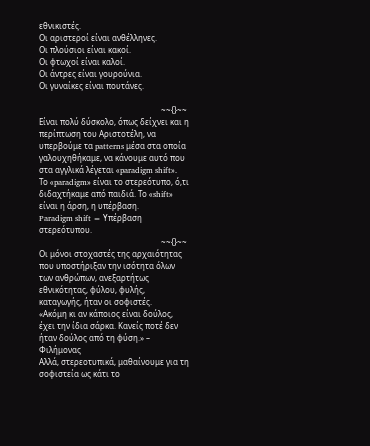εθνικιστές.
Οι αριστεροί είναι ανθέλληνες.
Οι πλούσιοι είναι κακοί.
Οι φτωχοί είναι καλοί.
Οι άντρες είναι γουρούνια.
Οι γυναίκες είναι πουτάνες.

                                                             ~~{}~~
Είναι πολύ δύσκολο, όπως δείχνει και η περίπτωση του Αριστοτέλη, να υπερβούμε τα patterns μέσα στα οποία γαλουχηθήκαμε, να κάνουμε αυτό που στα αγγλικά λέγεται «paradigm shift».
Το «paradigm» είναι το στερεότυπο, ό,τι διδαχτήκαμε από παιδιά. Το «shift» είναι η άρση, η υπέρβαση.
Paradigm shift = Υπέρβαση στερεότυπου.
                                                             ~~{}~~
Οι μόνοι στοχαστές της αρχαιότητας που υποστήριξαν την ισότητα όλων των ανθρώπων, ανεξαρτήτως εθνικότητας, φύλου, φυλής, καταγωγής, ήταν οι σοφιστές.
«Ακόμη κι αν κάποιος είναι δούλος, έχει την ίδια σάρκα. Κανείς ποτέ δεν ήταν δούλος από τη φύση.» – Φιλήμονας
Αλλά, στερεοτυπικά, μαθαίνουμε για τη σοφιστεία ως κάτι το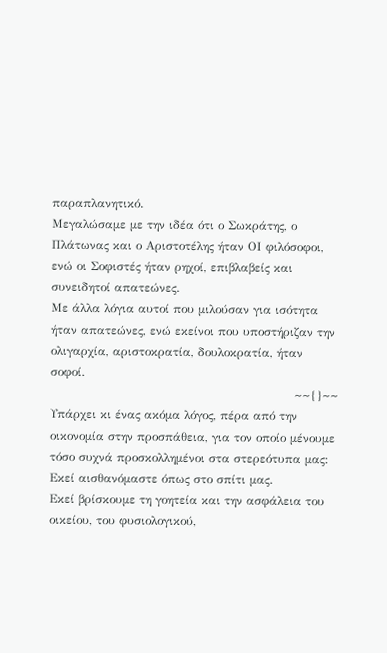παραπλανητικό.
Μεγαλώσαμε με την ιδέα ότι ο Σωκράτης, ο Πλάτωνας και ο Αριστοτέλης ήταν ΟΙ φιλόσοφοι, ενώ οι Σοφιστές ήταν ρηχοί, επιβλαβείς και συνειδητοί απατεώνες.
Με άλλα λόγια αυτοί που μιλούσαν για ισότητα ήταν απατεώνες, ενώ εκείνοι που υποστήριζαν την ολιγαρχία, αριστοκρατία, δουλοκρατία, ήταν σοφοί.
                                                             ~~{}~~
Υπάρχει κι ένας ακόμα λόγος, πέρα από την οικονομία στην προσπάθεια, για τον οποίο μένουμε τόσο συχνά προσκολλημένοι στα στερεότυπα μας: Εκεί αισθανόμαστε όπως στο σπίτι μας.
Εκεί βρίσκουμε τη γοητεία και την ασφάλεια του οικείου, του φυσιολογικού,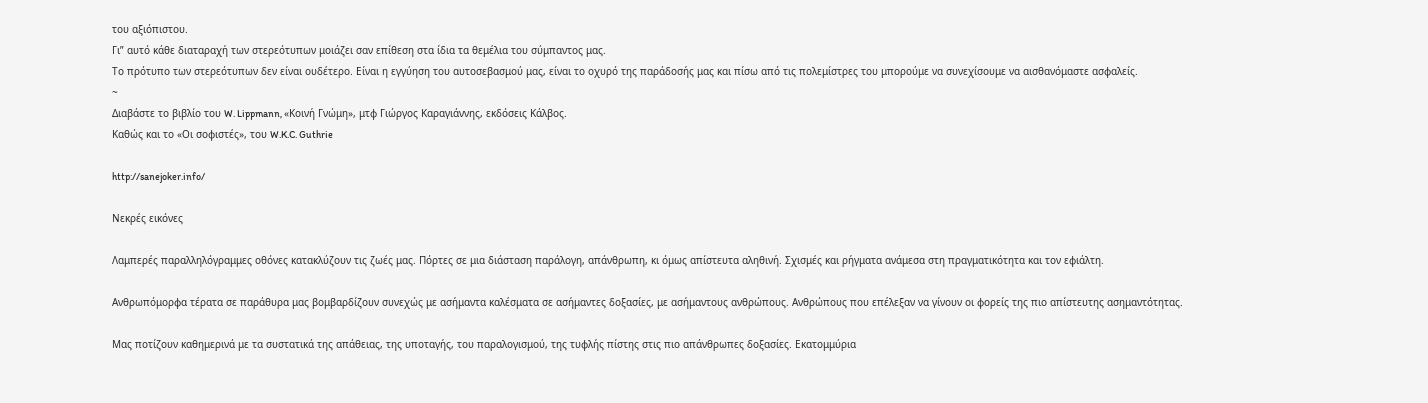του αξιόπιστου.
Γι” αυτό κάθε διαταραχή των στερεότυπων μοιάζει σαν επίθεση στα ίδια τα θεμέλια του σύμπαντος μας.
Το πρότυπο των στερεότυπων δεν είναι ουδέτερο. Είναι η εγγύηση του αυτοσεβασμού μας, είναι το οχυρό της παράδοσής μας και πίσω από τις πολεμίστρες του μπορούμε να συνεχίσουμε να αισθανόμαστε ασφαλείς.
~
Διαβάστε το βιβλίο του W. Lippmann, «Κοινή Γνώμη», μτφ Γιώργος Καραγιάννης, εκδόσεις Κάλβος.
Καθώς και το «Οι σοφιστές», του W.K.C. Guthrie

http://sanejoker.info/

Νεκρές εικόνες

Λαμπερές παραλληλόγραμμες οθόνες κατακλύζουν τις ζωές μας. Πόρτες σε μια διάσταση παράλογη, απάνθρωπη, κι όμως απίστευτα αληθινή. Σχισμές και ρήγματα ανάμεσα στη πραγματικότητα και τον εφιάλτη.

Ανθρωπόμορφα τέρατα σε παράθυρα μας βομβαρδίζουν συνεχώς με ασήμαντα καλέσματα σε ασήμαντες δοξασίες, με ασήμαντους ανθρώπους. Ανθρώπους που επέλεξαν να γίνουν οι φορείς της πιο απίστευτης ασημαντότητας.

Μας ποτίζουν καθημερινά με τα συστατικά της απάθειας, της υποταγής, του παραλογισμού, της τυφλής πίστης στις πιο απάνθρωπες δοξασίες. Εκατομμύρια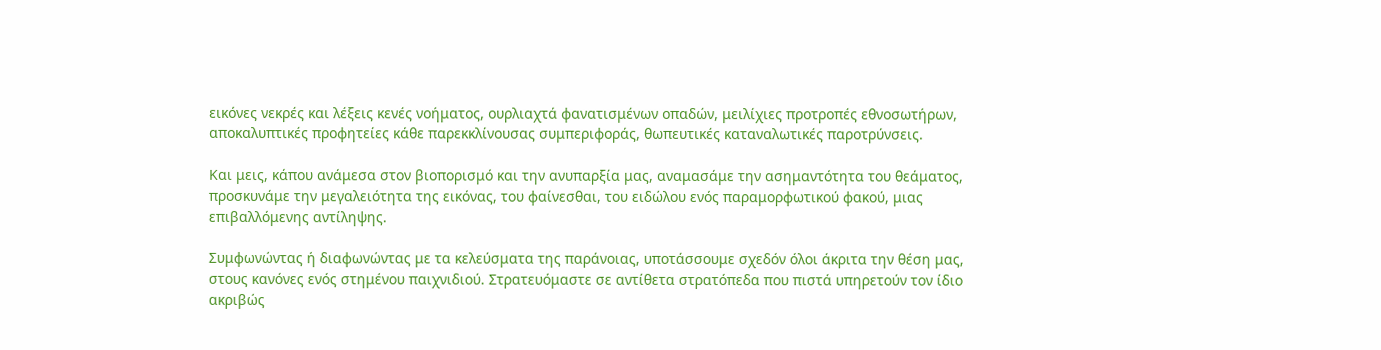εικόνες νεκρές και λέξεις κενές νοήματος, ουρλιαχτά φανατισμένων οπαδών, μειλίχιες προτροπές εθνοσωτήρων, αποκαλυπτικές προφητείες κάθε παρεκκλίνουσας συμπεριφοράς, θωπευτικές καταναλωτικές παροτρύνσεις.

Και μεις, κάπου ανάμεσα στον βιοπορισμό και την ανυπαρξία μας, αναμασάμε την ασημαντότητα του θεάματος, προσκυνάμε την μεγαλειότητα της εικόνας, του φαίνεσθαι, του ειδώλου ενός παραμορφωτικού φακού, μιας επιβαλλόμενης αντίληψης.

Συμφωνώντας ή διαφωνώντας με τα κελεύσματα της παράνοιας, υποτάσσουμε σχεδόν όλοι άκριτα την θέση μας, στους κανόνες ενός στημένου παιχνιδιού. Στρατευόμαστε σε αντίθετα στρατόπεδα που πιστά υπηρετούν τον ίδιο ακριβώς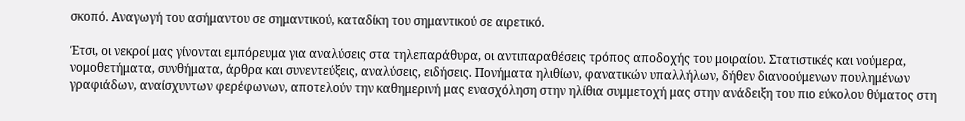σκοπό. Αναγωγή του ασήμαντου σε σημαντικού, καταδίκη του σημαντικού σε αιρετικό.

Έτσι, οι νεκροί μας γίνονται εμπόρευμα για αναλύσεις στα τηλεπαράθυρα, οι αντιπαραθέσεις τρόπος αποδοχής του μοιραίου. Στατιστικές και νούμερα, νομοθετήματα, συνθήματα, άρθρα και συνεντεύξεις, αναλύσεις, ειδήσεις. Πονήματα ηλιθίων, φανατικών υπαλλήλων, δήθεν διανοούμενων πουλημένων γραφιάδων, αναίσχυντων φερέφωνων, αποτελούν την καθημερινή μας ενασχόληση στην ηλίθια συμμετοχή μας στην ανάδειξη του πιο εύκολου θύματος στη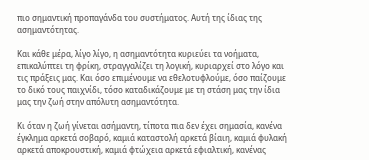πιο σημαντική προπαγάνδα του συστήματος. Αυτή της ίδιας της ασημαντότητας.

Και κάθε μέρα, λίγο λίγο, η ασημαντότητα κυριεύει τα νοήματα, επικαλύπτει τη φρίκη, στραγγαλίζει τη λογική, κυριαρχεί στο λόγο και τις πράξεις μας. Και όσο επιμένουμε να εθελοτυφλούμε, όσο παίζουμε το δικό τους παιχνίδι, τόσο καταδικάζουμε με τη στάση μας την ίδια μας την ζωή στην απόλυτη ασημαντότητα.

Κι όταν η ζωή γίνεται ασήμαντη, τίποτα πια δεν έχει σημασία, κανένα έγκλημα αρκετά σοβαρό, καμιά καταστολή αρκετά βίαιη, καμιά φυλακή αρκετά αποκρουστική, καμιά φτώχεια αρκετά εφιαλτική, κανένας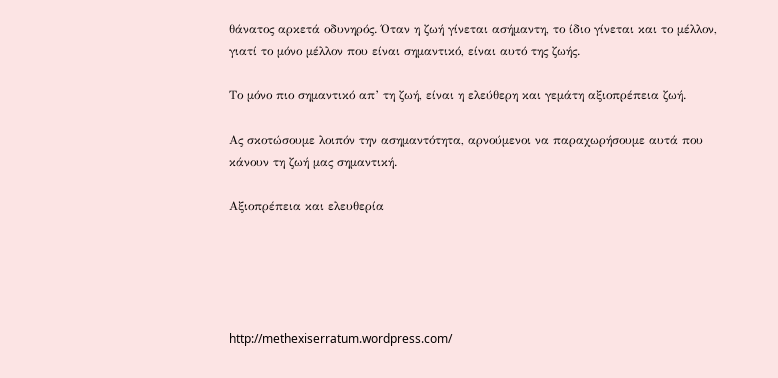θάνατος αρκετά οδυνηρός. Όταν η ζωή γίνεται ασήμαντη, το ίδιο γίνεται και το μέλλον, γιατί το μόνο μέλλον που είναι σημαντικό, είναι αυτό της ζωής.

Το μόνο πιο σημαντικό απ’ τη ζωή, είναι η ελεύθερη και γεμάτη αξιοπρέπεια ζωή.

Ας σκοτώσουμε λοιπόν την ασημαντότητα, αρνούμενοι να παραχωρήσουμε αυτά που κάνουν τη ζωή μας σημαντική.

Αξιοπρέπεια και ελευθερία





http://methexiserratum.wordpress.com/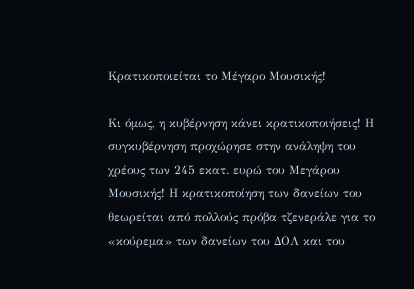Κρατικοποιείται το Μέγαρο Μουσικής!

Κι όμως, η κυβέρνηση κάνει κρατικοποιήσεις! Η συγκυβέρνηση προχώρησε στην ανάληψη του χρέους των 245 εκατ. ευρώ του Μεγάρου Μουσικής! Η κρατικοποίηση των δανείων του θεωρείται από πολλούς πρόβα τζενεράλε για το «κούρεμα» των δανείων του ΔΟΛ και του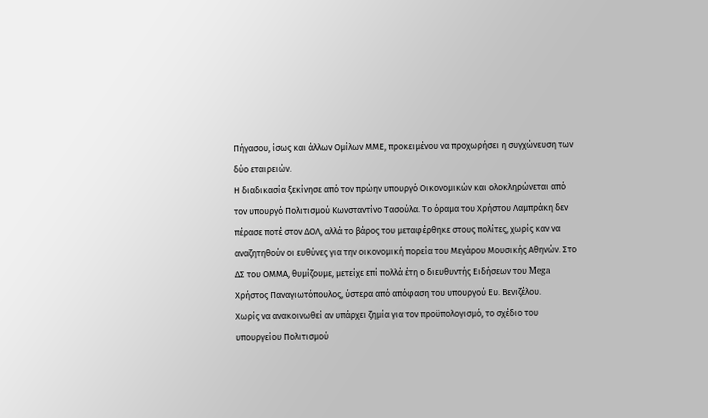Πήγασου, ίσως και άλλων Ομίλων ΜΜΕ, προκειμένου να προχωρήσει η συγχώνευση των δύο εταιρειών.
Η διαδικασία ξεκίνησε από τον πρώην υπουργό Οικονομικών και ολοκληρώνεται από τον υπουργό Πολιτισμού Κωνσταντίνο Τασούλα. Το όραμα του Χρήστου Λαμπράκη δεν πέρασε ποτέ στον ΔΟΛ, αλλά το βάρος του μεταφέρθηκε στους πολίτες, χωρίς καν να αναζητηθούν οι ευθύνες για την οικονομική πορεία του Μεγάρου Μουσικής Αθηνών. Στο ΔΣ του ΟΜΜΑ, θυμίζουμε, μετείχε επί πολλά έτη ο διευθυντής Ειδήσεων του Mega Χρήστος Παναγιωτόπουλος, ύστερα από απόφαση του υπουργού Ευ. Βενιζέλου.
Χωρίς να ανακοινωθεί αν υπάρχει ζημία για τον προϋπολογισμό, το σχέδιο του υπουργείου Πολιτισμού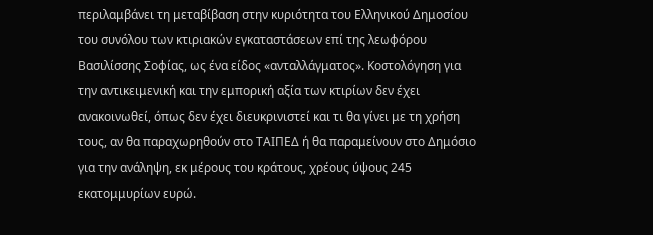περιλαμβάνει τη μεταβίβαση στην κυριότητα του Ελληνικού Δημοσίου του συνόλου των κτιριακών εγκαταστάσεων επί της λεωφόρου Βασιλίσσης Σοφίας, ως ένα είδος «ανταλλάγματος». Κοστολόγηση για την αντικειμενική και την εμπορική αξία των κτιρίων δεν έχει ανακοινωθεί, όπως δεν έχει διευκρινιστεί και τι θα γίνει με τη χρήση τους, αν θα παραχωρηθούν στο ΤΑΙΠΕΔ ή θα παραμείνουν στο Δημόσιο για την ανάληψη, εκ μέρους του κράτους, χρέους ύψους 245 εκατομμυρίων ευρώ.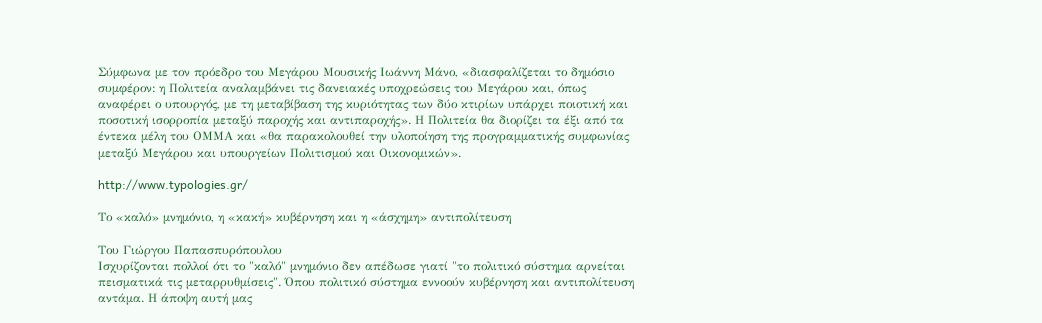Σύμφωνα με τον πρόεδρο του Μεγάρου Μουσικής Ιωάννη Μάνο, «διασφαλίζεται το δημόσιο συμφέρον: η Πολιτεία αναλαμβάνει τις δανειακές υποχρεώσεις του Μεγάρου και, όπως αναφέρει ο υπουργός, με τη μεταβίβαση της κυριότητας των δύο κτιρίων υπάρχει ποιοτική και ποσοτική ισορροπία μεταξύ παροχής και αντιπαροχής». Η Πολιτεία θα διορίζει τα έξι από τα έντεκα μέλη του ΟΜΜΑ και «θα παρακολουθεί την υλοποίηση της προγραμματικής συμφωνίας μεταξύ Μεγάρου και υπουργείων Πολιτισμού και Οικονομικών».

http://www.typologies.gr/

Το «καλό» μνημόνιο, η «κακή» κυβέρνηση και η «άσχημη» αντιπολίτευση

Του Γιώργου Παπασπυρόπουλου
Ισχυρίζονται πολλοί ότι το "καλό" μνημόνιο δεν απέδωσε γιατί "το πολιτικό σύστημα αρνείται πεισματικά τις μεταρρυθμίσεις". Όπου πολιτικό σύστημα εννοούν κυβέρνηση και αντιπολίτευση αντάμα. Η άποψη αυτή μας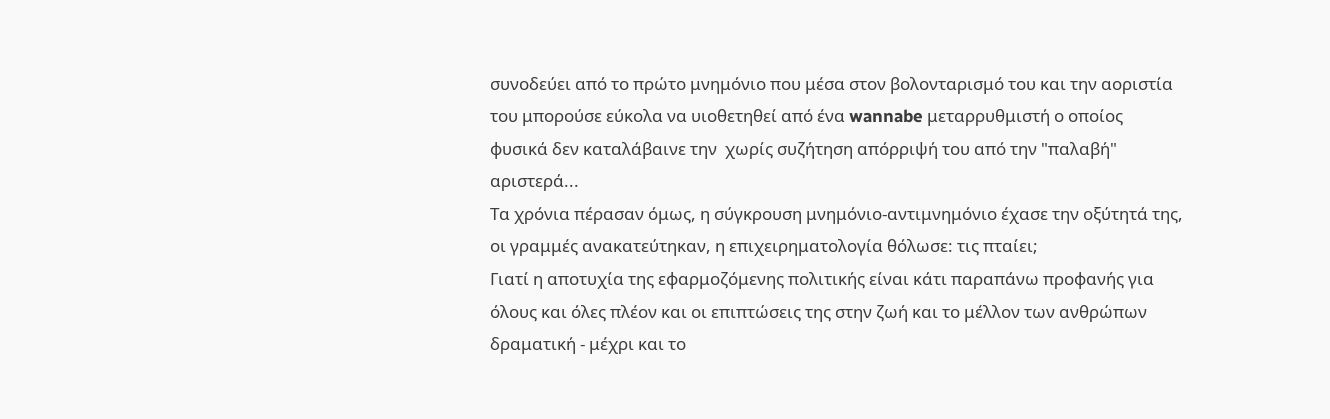συνοδεύει από το πρώτο μνημόνιο που μέσα στον βολονταρισμό του και την αοριστία του μπορούσε εύκολα να υιοθετηθεί από ένα wannabe μεταρρυθμιστή ο οποίος φυσικά δεν καταλάβαινε την  χωρίς συζήτηση απόρριψή του από την "παλαβή"  αριστερά...
Τα χρόνια πέρασαν όμως, η σύγκρουση μνημόνιο-αντιμνημόνιο έχασε την οξύτητά της, οι γραμμές ανακατεύτηκαν, η επιχειρηματολογία θόλωσε: τις πταίει;
Γιατί η αποτυχία της εφαρμοζόμενης πολιτικής είναι κάτι παραπάνω προφανής για όλους και όλες πλέον και οι επιπτώσεις της στην ζωή και το μέλλον των ανθρώπων δραματική - μέχρι και το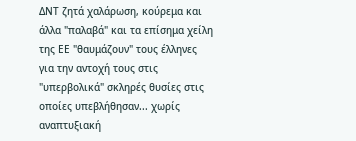ΔΝΤ ζητά χαλάρωση, κούρεμα και άλλα "παλαβά" και τα επίσημα χείλη της ΕΕ "θαυμάζουν" τους έλληνες για την αντοχή τους στις "υπερβολικά" σκληρές θυσίες στις οποίες υπεβλήθησαν... χωρίς αναπτυξιακή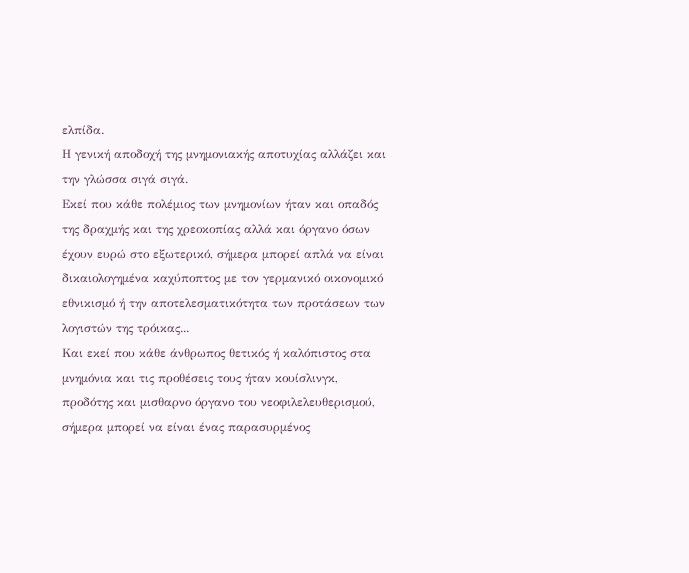ελπίδα.
Η γενική αποδοχή της μνημονιακής αποτυχίας αλλάζει και την γλώσσα σιγά σιγά.
Εκεί που κάθε πολέμιος των μνημονίων ήταν και οπαδός της δραχμής και της χρεοκοπίας αλλά και όργανο όσων έχουν ευρώ στο εξωτερικό, σήμερα μπορεί απλά να είναι δικαιολογημένα καχύποπτος με τον γερμανικό οικονομικό εθνικισμό ή την αποτελεσματικότητα των προτάσεων των λογιστών της τρόικας...
Και εκεί που κάθε άνθρωπος θετικός ή καλόπιστος στα μνημόνια και τις προθέσεις τους ήταν κουίσλινγκ, προδότης και μισθαρνο όργανο του νεοφιλελευθερισμού, σήμερα μπορεί να είναι ένας παρασυρμένος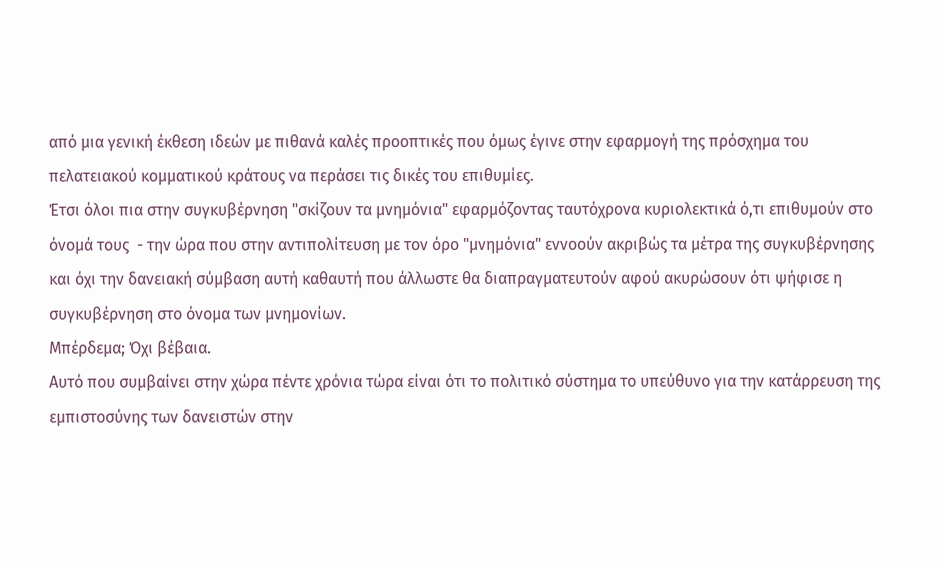από μια γενική έκθεση ιδεών με πιθανά καλές προοπτικές που όμως έγινε στην εφαρμογή της πρόσχημα του πελατειακού κομματικού κράτους να περάσει τις δικές του επιθυμίες.
Έτσι όλοι πια στην συγκυβέρνηση "σκίζουν τα μνημόνια" εφαρμόζοντας ταυτόχρονα κυριολεκτικά ό,τι επιθυμούν στο όνομά τους  - την ώρα που στην αντιπολίτευση με τον όρο "μνημόνια" εννοούν ακριβώς τα μέτρα της συγκυβέρνησης και όχι την δανειακή σύμβαση αυτή καθαυτή που άλλωστε θα διαπραγματευτούν αφού ακυρώσουν ότι ψήφισε η συγκυβέρνηση στο όνομα των μνημονίων.
Μπέρδεμα; Όχι βέβαια.
Αυτό που συμβαίνει στην χώρα πέντε χρόνια τώρα είναι ότι το πολιτικό σύστημα το υπεύθυνο για την κατάρρευση της εμπιστοσύνης των δανειστών στην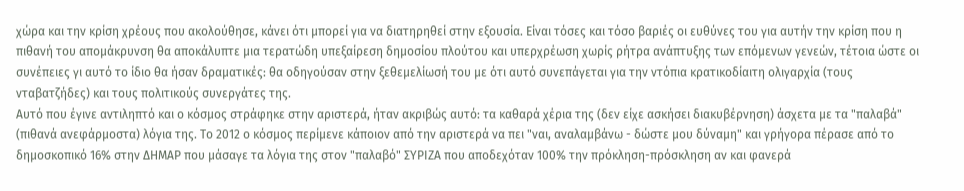χώρα και την κρίση χρέους που ακολούθησε, κάνει ότι μπορεί για να διατηρηθεί στην εξουσία. Είναι τόσες και τόσο βαριές οι ευθύνες του για αυτήν την κρίση που η πιθανή του απομάκρυνση θα αποκάλυπτε μια τερατώδη υπεξαίρεση δημοσίου πλούτου και υπερχρέωση χωρίς ρήτρα ανάπτυξης των επόμενων γενεών, τέτοια ώστε οι συνέπειες γι αυτό το ίδιο θα ήσαν δραματικές: θα οδηγούσαν στην ξεθεμελίωσή του με ότι αυτό συνεπάγεται για την ντόπια κρατικοδίαιτη ολιγαρχία (τους νταβατζήδες) και τους πολιτικούς συνεργάτες της.
Αυτό που έγινε αντιληπτό και ο κόσμος στράφηκε στην αριστερά, ήταν ακριβώς αυτό: τα καθαρά χέρια της (δεν είχε ασκήσει διακυβέρνηση) άσχετα με τα "παλαβά" (πιθανά ανεφάρμοστα) λόγια της. Το 2012 ο κόσμος περίμενε κάποιον από την αριστερά να πει "ναι, αναλαμβάνω - δώστε μου δύναμη" και γρήγορα πέρασε από το δημοσκοπικό 16% στην ΔΗΜΑΡ που μάσαγε τα λόγια της στον "παλαβό" ΣΥΡΙΖΑ που αποδεχόταν 100% την πρόκληση-πρόσκληση αν και φανερά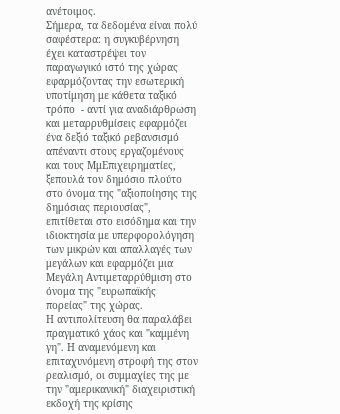ανέτοιμος.
Σήμερα, τα δεδομένα είναι πολύ σαφέστερα: η συγκυβέρνηση έχει καταστρέψει τον παραγωγικό ιστό της χώρας εφαρμόζοντας την εσωτερική υποτίμηση με κάθετα ταξικό τρόπο  - αντί για αναδιάρθρωση και μεταρρυθμίσεις εφαρμόζει ένα δεξιό ταξικό ρεβανσισμό απέναντι στους εργαζομένους και τους ΜμΕπιχειρηματίες, ξεπουλά τον δημόσιο πλούτο στο όνομα της "αξιοποίησης της δημόσιας περιουσίας", επιτίθεται στο εισόδημα και την ιδιοκτησία με υπερφορολόγηση των μικρών και απαλλαγές των μεγάλων και εφαρμόζει μια Μεγάλη Αντιμεταρρύθμιση στο όνομα της "ευρωπαϊκής πορείας" της χώρας.
Η αντιπολίτευση θα παραλάβει πραγματικό χάος και "καμμένη γη". Η αναμενόμενη και επιταχυνόμενη στροφή της στον ρεαλισμό, οι συμμαχίες της με την "αμερικανική" διαχειριστική εκδοχή της κρίσης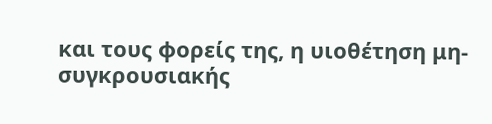και τους φορείς της, η υιοθέτηση μη-συγκρουσιακής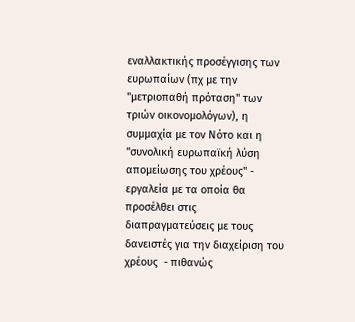εναλλακτικής προσέγγισης των ευρωπαίων (πχ με την "μετριοπαθή πρόταση" των τριών οικονομολόγων), η συμμαχία με τον Νότο και η "συνολική ευρωπαϊκή λύση απομείωσης του χρέους" - εργαλεία με τα οποία θα προσέλθει στις διαπραγματεύσεις με τους δανειστές για την διαχείριση του χρέους  - πιθανώς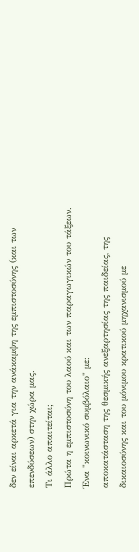δεν είναι αρκετά για την ανάκαμψη της εμπιστοσύνης (και των επενδύσεων) στην χώρα μας.
Τι άλλο απαιτείται;
Πρώτα η εμπιστοσύνη του λαού και των παραγωγικών του τάξεων.
Ένα "κοινωνικό συμβόλαιο" με:
αποκατάσταση της θεσμικής ανεξαρτησίας της παιδείας, της δικαιοσύνης και του μόνιμου κρατικού μηχανισμού με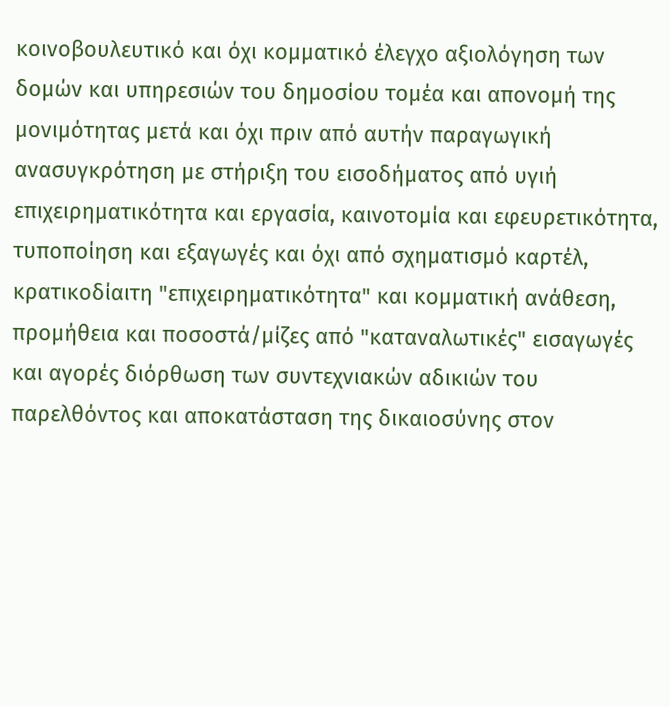κοινοβουλευτικό και όχι κομματικό έλεγχο αξιολόγηση των δομών και υπηρεσιών του δημοσίου τομέα και απονομή της μονιμότητας μετά και όχι πριν από αυτήν παραγωγική ανασυγκρότηση με στήριξη του εισοδήματος από υγιή επιχειρηματικότητα και εργασία, καινοτομία και εφευρετικότητα, τυποποίηση και εξαγωγές και όχι από σχηματισμό καρτέλ, κρατικοδίαιτη "επιχειρηματικότητα" και κομματική ανάθεση, προμήθεια και ποσοστά/μίζες από "καταναλωτικές" εισαγωγές και αγορές διόρθωση των συντεχνιακών αδικιών του παρελθόντος και αποκατάσταση της δικαιοσύνης στον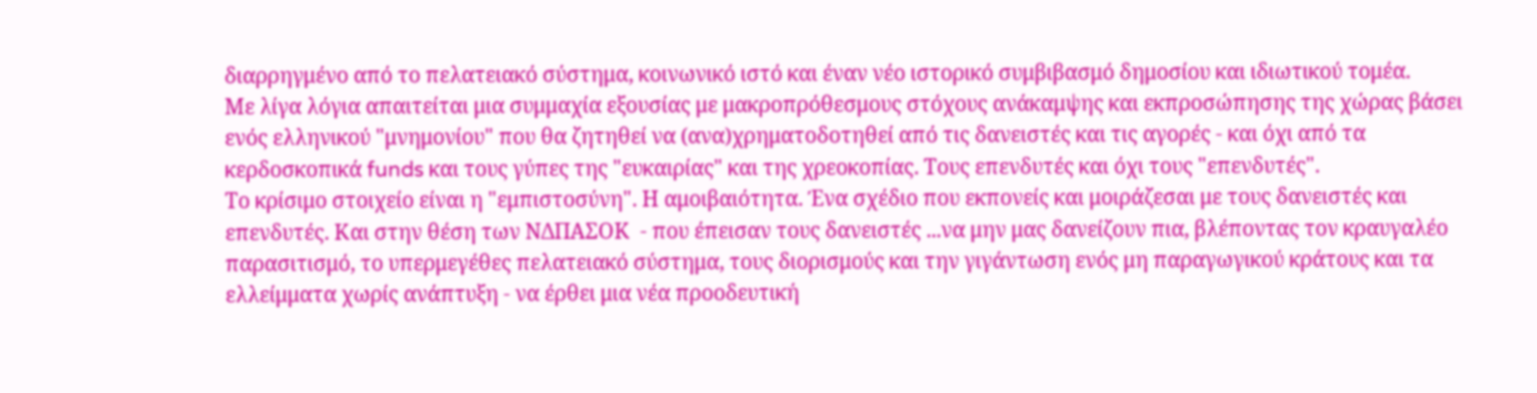διαρρηγμένο από το πελατειακό σύστημα, κοινωνικό ιστό και έναν νέο ιστορικό συμβιβασμό δημοσίου και ιδιωτικού τομέα.
Με λίγα λόγια απαιτείται μια συμμαχία εξουσίας με μακροπρόθεσμους στόχους ανάκαμψης και εκπροσώπησης της χώρας βάσει ενός ελληνικού "μνημονίου" που θα ζητηθεί να (ανα)χρηματοδοτηθεί από τις δανειστές και τις αγορές - και όχι από τα κερδοσκοπικά funds και τους γύπες της "ευκαιρίας" και της χρεοκοπίας. Τους επενδυτές και όχι τους "επενδυτές".
Το κρίσιμο στοιχείο είναι η "εμπιστοσύνη". Η αμοιβαιότητα. Ένα σχέδιο που εκπονείς και μοιράζεσαι με τους δανειστές και επενδυτές. Και στην θέση των ΝΔΠΑΣΟΚ  - που έπεισαν τους δανειστές ...να μην μας δανείζουν πια, βλέποντας τον κραυγαλέο παρασιτισμό, το υπερμεγέθες πελατειακό σύστημα, τους διορισμούς και την γιγάντωση ενός μη παραγωγικού κράτους και τα ελλείμματα χωρίς ανάπτυξη - να έρθει μια νέα προοδευτική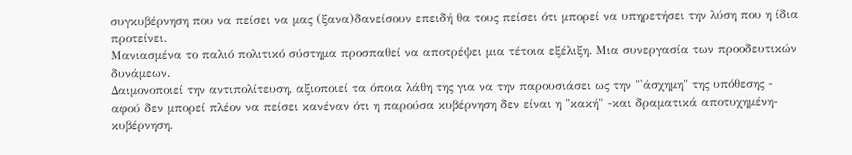συγκυβέρνηση που να πείσει να μας (ξανα)δανείσουν επειδή θα τους πείσει ότι μπορεί να υπηρετήσει την λύση που η ίδια προτείνει.
Μανιασμένα το παλιό πολιτικό σύστημα προσπαθεί να αποτρέψει μια τέτοια εξέλιξη. Μια συνεργασία των προοδευτικών δυνάμεων.
Δαιμονοποιεί την αντιπολίτευση, αξιοποιεί τα όποια λάθη της για να την παρουσιάσει ως την "'άσχημη" της υπόθεσης - αφού δεν μπορεί πλέον να πείσει κανέναν ότι η παρούσα κυβέρνηση δεν είναι η "κακή" -και δραματικά αποτυχημένη- κυβέρνηση.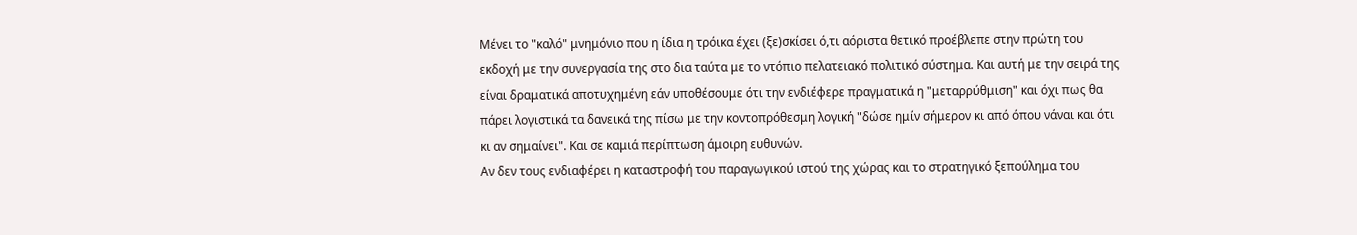Μένει το "καλό" μνημόνιο που η ίδια η τρόικα έχει (ξε)σκίσει ό,τι αόριστα θετικό προέβλεπε στην πρώτη του εκδοχή με την συνεργασία της στο δια ταύτα με το ντόπιο πελατειακό πολιτικό σύστημα. Και αυτή με την σειρά της είναι δραματικά αποτυχημένη εάν υποθέσουμε ότι την ενδιέφερε πραγματικά η "μεταρρύθμιση" και όχι πως θα πάρει λογιστικά τα δανεικά της πίσω με την κοντοπρόθεσμη λογική "δώσε ημίν σήμερον κι από όπου νάναι και ότι κι αν σημαίνει". Και σε καμιά περίπτωση άμοιρη ευθυνών.
Αν δεν τους ενδιαφέρει η καταστροφή του παραγωγικού ιστού της χώρας και το στρατηγικό ξεπούλημα του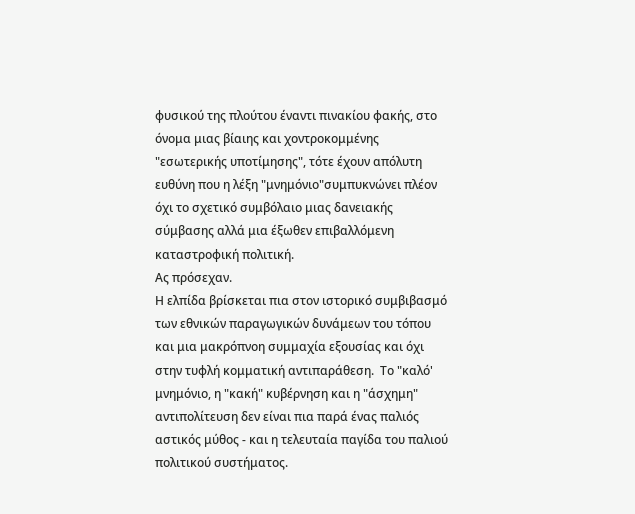φυσικού της πλούτου έναντι πινακίου φακής, στο όνομα μιας βίαιης και χοντροκομμένης "εσωτερικής υποτίμησης", τότε έχουν απόλυτη ευθύνη που η λέξη "μνημόνιο"συμπυκνώνει πλέον όχι το σχετικό συμβόλαιο μιας δανειακής σύμβασης αλλά μια έξωθεν επιβαλλόμενη καταστροφική πολιτική.
Ας πρόσεχαν.
Η ελπίδα βρίσκεται πια στον ιστορικό συμβιβασμό των εθνικών παραγωγικών δυνάμεων του τόπου και μια μακρόπνοη συμμαχία εξουσίας και όχι στην τυφλή κομματική αντιπαράθεση.  Το "καλό' μνημόνιο, η "κακή" κυβέρνηση και η "άσχημη" αντιπολίτευση δεν είναι πια παρά ένας παλιός αστικός μύθος - και η τελευταία παγίδα του παλιού πολιτικού συστήματος.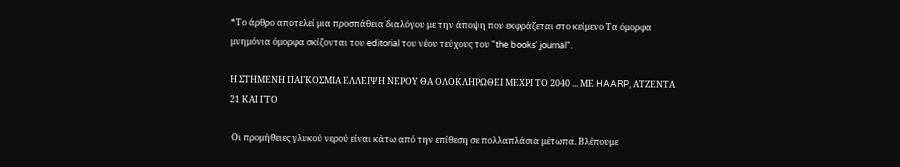*Το άρθρο αποτελεί μια προσπάθεια διαλόγου με την άποψη που εκφράζεται στο κείμενο Τα όμορφα μνημόνια όμορφα σκίζονται του editorial του νέου τεύχους του "the books' journal".

Η ΣΤΗΜΕΝΗ ΠΑΓΚΟΣΜΙΑ ΕΛΛΕΙΨΗ ΝΕΡΟΥ ΘΑ ΟΛΟΚΛΗΡΩΘΕΙ ΜΕΧΡΙ ΤΟ 2040 ... ΜΕ HAARP, ΑΤΖΕΝΤΑ 21 ΚΑΙ ΓΤΟ

 Οι προμήθειες γλυκού νερού είναι κάτω από την επίθεση σε πολλαπλάσια μέτωπα. Βλέπουμε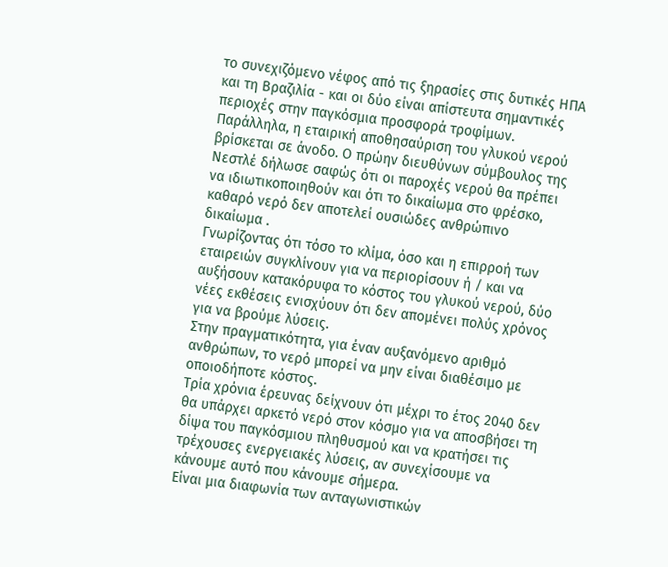το συνεχιζόμενο νέφος από τις ξηρασίες στις δυτικές ΗΠΑ και τη Βραζιλία - και οι δύο είναι απίστευτα σημαντικές περιοχές στην παγκόσμια προσφορά τροφίμων.
Παράλληλα, η εταιρική αποθησαύριση του γλυκού νερού βρίσκεται σε άνοδο. Ο πρώην διευθύνων σύμβουλος της Νεστλέ δήλωσε σαφώς ότι οι παροχές νερού θα πρέπει να ιδιωτικοποιηθούν και ότι το δικαίωμα στο φρέσκο, καθαρό νερό δεν αποτελεί ουσιώδες ανθρώπινο δικαίωμα .
Γνωρίζοντας ότι τόσο το κλίμα, όσο και η επιρροή των εταιρειών συγκλίνουν για να περιορίσουν ή / και να αυξήσουν κατακόρυφα το κόστος του γλυκού νερού, δύο νέες εκθέσεις ενισχύουν ότι δεν απομένει πολύς χρόνος για να βρούμε λύσεις.
Στην πραγματικότητα, για έναν αυξανόμενο αριθμό ανθρώπων, το νερό μπορεί να μην είναι διαθέσιμο με οποιοδήποτε κόστος.
Τρία χρόνια έρευνας δείχνουν ότι μέχρι το έτος 2040 δεν θα υπάρχει αρκετό νερό στον κόσμο για να αποσβήσει τη δίψα του παγκόσμιου πληθυσμού και να κρατήσει τις τρέχουσες ενεργειακές λύσεις, αν συνεχίσουμε να κάνουμε αυτό που κάνουμε σήμερα.
Είναι μια διαφωνία των ανταγωνιστικών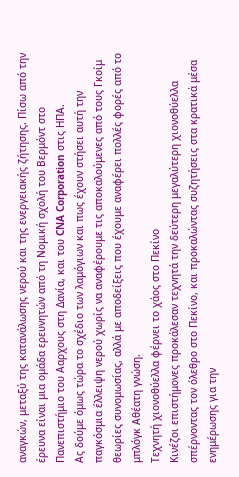αναγκών, μεταξύ της κατανάλωσης νερού και της ενεργειακής ζήτησης. Πίσω από την έρευνα είναι μια ομάδα ερευνητών από τη Νομική σχολή του Βερμόντ στο Πανεπιστήμιο του Ααρχους στη Δανία, και του CNA Corporation στις ΗΠΑ.
Ας δούμε όμως τώρα το σχέδιο των λαμόγιων και πως έχουν στήσει αυτή την παγκόσμια έλλειψη νερού χωρίς να αναφέρουμε τις αποκαλούμενες από τους Γκοίμ θεωρίες συνομωσίας, αλλά με αποδείξεις που έχουμε αναφέρει πολλές φορές από το μπλόγκ Αθέατη γνώση.
Τεχνητή χιονοθύελλα φέρνει το χάος στο Πεκίνο
Κινέζοι επιστήμονες προκάλεσαν τεχνητά την δεύτερη μεγαλύτερη χιονοθύελλα σπέρνοντας τον όλεθρο στο Πεκίνο, και προκαλώντας συζητήσεις στα κρατικά μέσα ενημέρωσης για την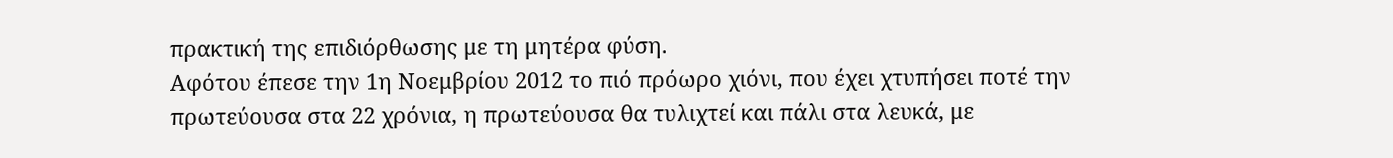πρακτική της επιδιόρθωσης με τη μητέρα φύση.
Αφότου έπεσε την 1η Νοεμβρίου 2012 το πιό πρόωρο χιόνι, που έχει χτυπήσει ποτέ την πρωτεύουσα στα 22 χρόνια, η πρωτεύουσα θα τυλιχτεί και πάλι στα λευκά, με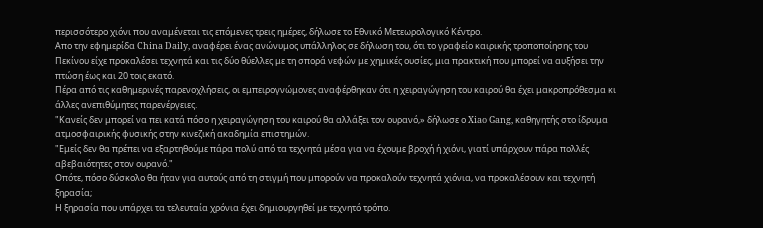περισσότερο χιόνι που αναμένεται τις επόμενες τρεις ημέρες, δήλωσε το Εθνικό Μετεωρολογικό Κέντρο.
Απο την εφημερίδα China Daily, αναφέρει ένας ανώνυμος υπάλληλος σε δήλωση του, ότι το γραφείο καιρικής τροποποίησης του Πεκίνου είχε προκαλέσει τεχνητά και τις δύο θύελλες με τη σπορά νεφών με χημικές ουσίες, μια πρακτική που μπορεί να αυξήσει την πτώση έως και 20 τοις εκατό.
Πέρα από τις καθημερινές παρενοχλήσεις, οι εμπειρογνώμονες αναφέρθηκαν ότι η χειραγώγηση του καιρού θα έχει μακροπρόθεσμα κι άλλες ανεπιθύμητες παρενέργειες.
"Κανείς δεν μπορεί να πει κατά πόσο η χειραγώγηση του καιρού θα αλλάξει τον ουρανό,» δήλωσε ο Xiao Gang, καθηγητής στο ίδρυμα ατμοσφαιρικής φυσικής στην κινεζική ακαδημία επιστημών.
"Εμείς δεν θα πρέπει να εξαρτηθούμε πάρα πολύ από τα τεχνητά μέσα για να έχουμε βροχή ή χιόνι, γιατί υπάρχουν πάρα πολλές αβεβαιότητες στον ουρανό."
Οπότε, πόσο δύσκολο θα ήταν για αυτούς από τη στιγμή που μπορούν να προκαλούν τεχνητά χιόνια, να προκαλέσουν και τεχνητή ξηρασία;
Η ξηρασία που υπάρχει τα τελευταία χρόνια έχει δημιουργηθεί με τεχνητό τρόπο.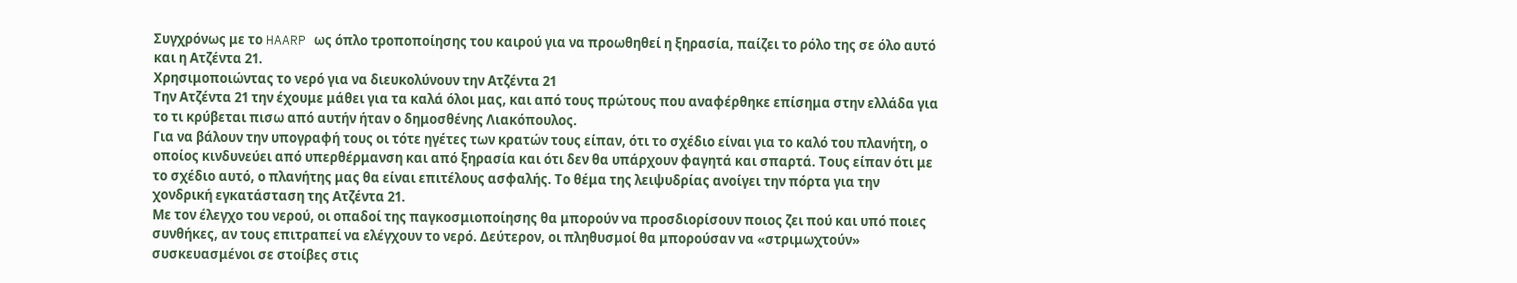Συγχρόνως με το HAARP ως όπλο τροποποίησης του καιρού για να προωθηθεί η ξηρασία, παίζει το ρόλο της σε όλο αυτό και η Ατζέντα 21.
Χρησιμοποιώντας το νερό για να διευκολύνουν την Ατζέντα 21
Την Ατζέντα 21 την έχουμε μάθει για τα καλά όλοι μας, και από τους πρώτους που αναφέρθηκε επίσημα στην ελλάδα για το τι κρύβεται πισω από αυτήν ήταν ο δημοσθένης Λιακόπουλος.
Για να βάλουν την υπογραφή τους οι τότε ηγέτες των κρατών τους είπαν, ότι το σχέδιο είναι για το καλό του πλανήτη, ο οποίος κινδυνεύει από υπερθέρμανση και από ξηρασία και ότι δεν θα υπάρχουν φαγητά και σπαρτά. Τους είπαν ότι με το σχέδιο αυτό, ο πλανήτης μας θα είναι επιτέλους ασφαλής. Το θέμα της λειψυδρίας ανοίγει την πόρτα για την χονδρική εγκατάσταση της Ατζέντα 21.
Με τον έλεγχο του νερού, οι οπαδοί της παγκοσμιοποίησης θα μπορούν να προσδιορίσουν ποιος ζει πού και υπό ποιες συνθήκες, αν τους επιτραπεί να ελέγχουν το νερό. Δεύτερον, οι πληθυσμοί θα μπορούσαν να «στριμωχτούν» συσκευασμένοι σε στοίβες στις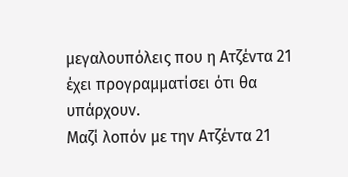μεγαλουπόλεις που η Ατζέντα 21 έχει προγραμματίσει ότι θα υπάρχουν.
Μαζί λοπόν με την Ατζέντα 21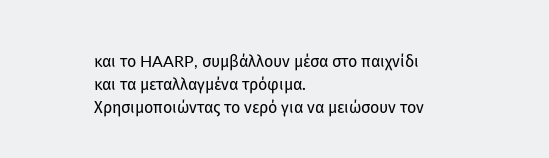και το HAARP, συμβάλλουν μέσα στο παιχνίδι και τα μεταλλαγμένα τρόφιμα.
Χρησιμοποιώντας το νερό για να μειώσουν τον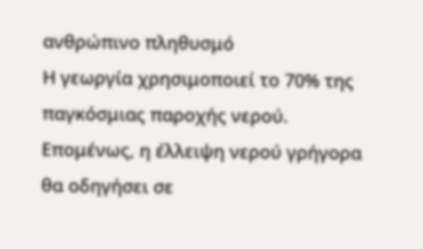ανθρώπινο πληθυσμό
Η γεωργία χρησιμοποιεί το 70% της παγκόσμιας παροχής νερού. Επομένως, η έλλειψη νερού γρήγορα θα οδηγήσει σε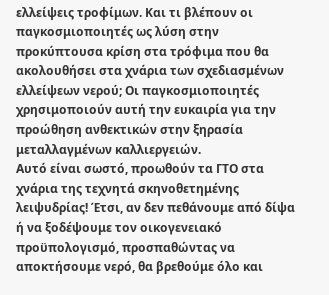ελλείψεις τροφίμων. Και τι βλέπουν οι παγκοσμιοποιητές ως λύση στην προκύπτουσα κρίση στα τρόφιμα που θα ακολουθήσει στα χνάρια των σχεδιασμένων ελλείψεων νερού; Οι παγκοσμιοποιητές χρησιμοποιούν αυτή την ευκαιρία για την προώθηση ανθεκτικών στην ξηρασία μεταλλαγμένων καλλιεργειών.
Αυτό είναι σωστό, προωθούν τα ΓΤΟ στα χνάρια της τεχνητά σκηνοθετημένης λειψυδρίας! Έτσι, αν δεν πεθάνουμε από δίψα ή να ξοδέψουμε τον οικογενειακό προϋπολογισμό, προσπαθώντας να αποκτήσουμε νερό, θα βρεθούμε όλο και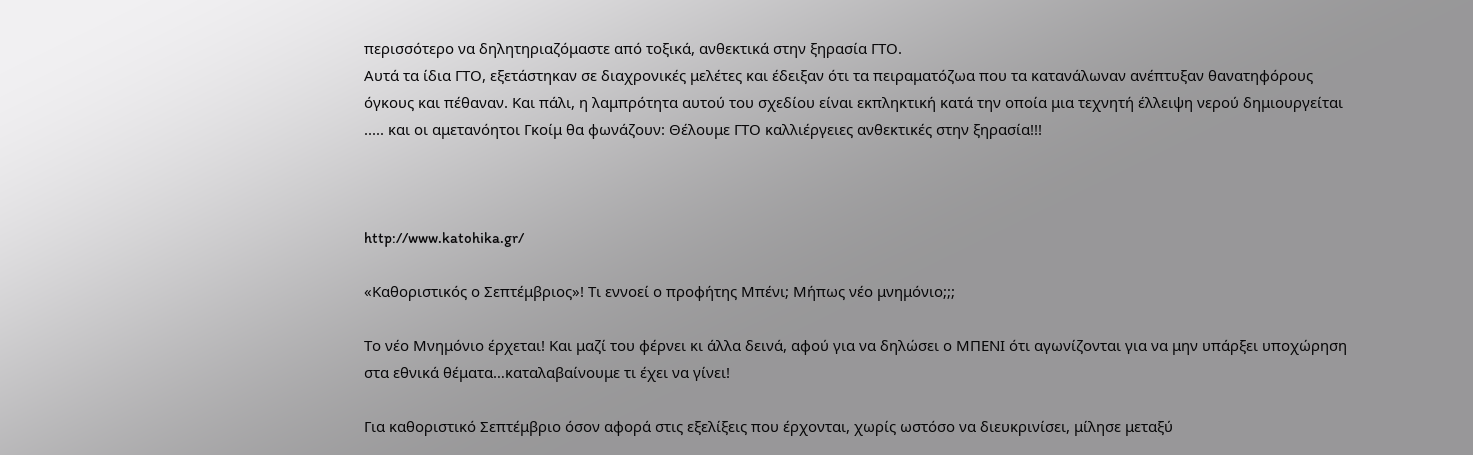περισσότερο να δηλητηριαζόμαστε από τοξικά, ανθεκτικά στην ξηρασία ΓΤΟ.
Αυτά τα ίδια ΓΤΟ, εξετάστηκαν σε διαχρονικές μελέτες και έδειξαν ότι τα πειραματόζωα που τα κατανάλωναν ανέπτυξαν θανατηφόρους όγκους και πέθαναν. Και πάλι, η λαμπρότητα αυτού του σχεδίου είναι εκπληκτική κατά την οποία μια τεχνητή έλλειψη νερού δημιουργείται ..... και οι αμετανόητοι Γκοίμ θα φωνάζουν: Θέλουμε ΓΤΟ καλλιέργειες ανθεκτικές στην ξηρασία!!!



http://www.katohika.gr/

«Καθοριστικός ο Σεπτέμβριος»! Τι εννοεί ο προφήτης Μπένι; Μήπως νέο μνημόνιο;;;

Το νέο Μνημόνιο έρχεται! Και μαζί του φέρνει κι άλλα δεινά, αφού για να δηλώσει ο ΜΠΕΝΙ ότι αγωνίζονται για να μην υπάρξει υποχώρηση στα εθνικά θέματα…καταλαβαίνουμε τι έχει να γίνει!

Για καθοριστικό Σεπτέμβριο όσον αφορά στις εξελίξεις που έρχονται, χωρίς ωστόσο να διευκρινίσει, μίλησε μεταξύ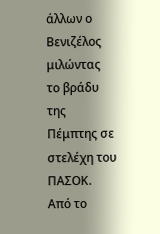άλλων ο Βενιζέλος μιλώντας το βράδυ της Πέμπτης σε στελέχη του ΠΑΣΟΚ.
Από το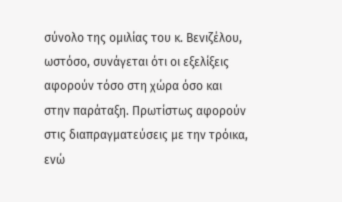σύνολο της ομιλίας του κ. Βενιζέλου, ωστόσο, συνάγεται ότι οι εξελίξεις αφορούν τόσο στη χώρα όσο και στην παράταξη. Πρωτίστως αφορούν στις διαπραγματεύσεις με την τρόικα, ενώ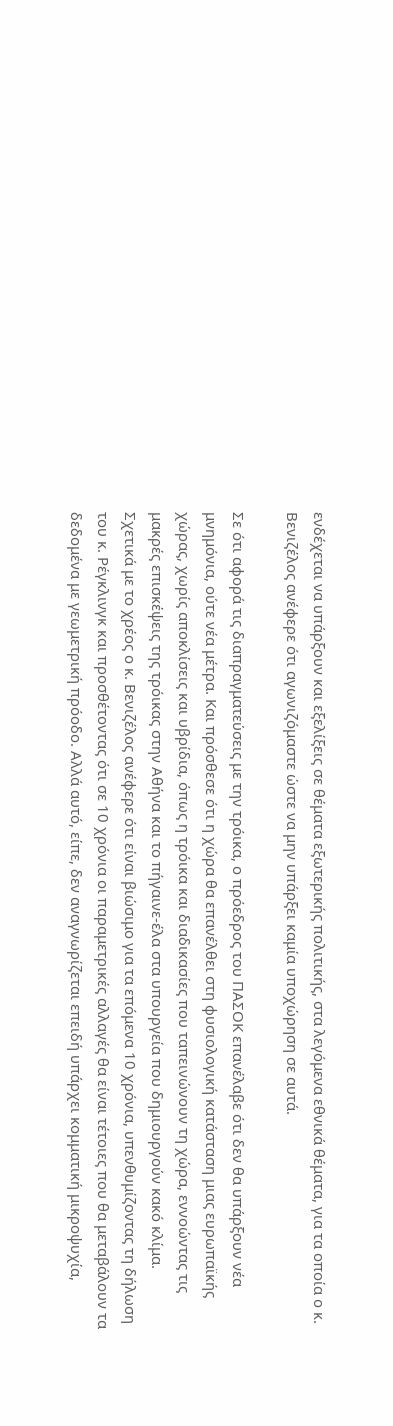ενδέχεται να υπάρξουν και εξελίξεις σε θέματα εξωτερικής πολιτικής, στα λεγόμενα εθνικά θέματα, για τα οποία ο κ. Βενιζέλος ανέφερε ότι αγωνιζόμαστε ώστε να μην υπάρξει καμία υποχώρηση σε αυτά.

Σε ότι αφορά τις διαπραγματεύσεις με την τρόικα, ο πρόεδρος του ΠΑΣΟΚ επανέλαβε ότι δεν θα υπάρξουν νέα μνημόνια, ούτε νέα μέτρα. Και πρόσθεσε ότι η χώρα θα επανέλθει στη φυσιολογική κατάσταση μιας ευρωπαϊκής χώρας, χωρίς αποκλίσεις και υβρίδια, όπως η τρόικα και διαδικασίες που ταπεινώνουν τη χώρα, εννοώντας τις μακρές επισκέψεις της τρόικας στην Αθήνα και το πήγαινε-έλα στα υπουργεία που δημιουργούν κακό κλίμα.
Σχετικά με το χρέος ο κ. Βενιζέλος ανέφερε ότι είναι βιώσιμο για τα επόμενα 10 χρόνια, υπενθυμίζοντας τη δήλωση του κ. Ρέγκλινγκ και προσθέτοντας ότι σε 10 χρόνια οι παραμετρικές αλλαγές θα είναι τέτοιες που θα μεταβάλουν τα δεδομένα με γεωμετρική πρόοδο. Αλλά αυτό, είπε, δεν αναγνωρίζεται επειδή υπάρχει κομματική μικροψυχία,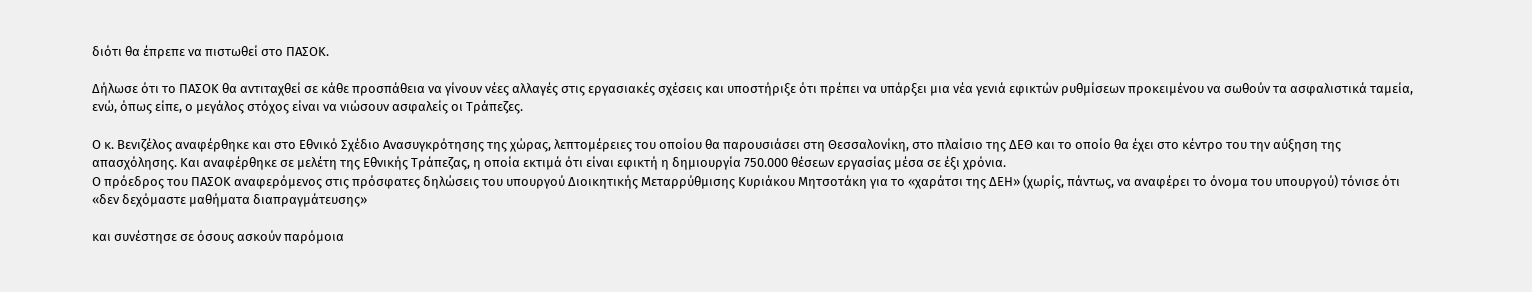διότι θα έπρεπε να πιστωθεί στο ΠΑΣΟΚ.

Δήλωσε ότι το ΠΑΣΟΚ θα αντιταχθεί σε κάθε προσπάθεια να γίνουν νέες αλλαγές στις εργασιακές σχέσεις και υποστήριξε ότι πρέπει να υπάρξει μια νέα γενιά εφικτών ρυθμίσεων προκειμένου να σωθούν τα ασφαλιστικά ταμεία, ενώ, όπως είπε, ο μεγάλος στόχος είναι να νιώσουν ασφαλείς οι Τράπεζες.

Ο κ. Βενιζέλος αναφέρθηκε και στο Εθνικό Σχέδιο Ανασυγκρότησης της χώρας, λεπτομέρειες του οποίου θα παρουσιάσει στη Θεσσαλονίκη, στο πλαίσιο της ΔΕΘ και το οποίο θα έχει στο κέντρο του την αύξηση της απασχόλησης. Και αναφέρθηκε σε μελέτη της Εθνικής Τράπεζας, η οποία εκτιμά ότι είναι εφικτή η δημιουργία 750.000 θέσεων εργασίας μέσα σε έξι χρόνια.
Ο πρόεδρος του ΠΑΣΟΚ αναφερόμενος στις πρόσφατες δηλώσεις του υπουργού Διοικητικής Μεταρρύθμισης Κυριάκου Μητσοτάκη για το «χαράτσι της ΔΕΗ» (χωρίς, πάντως, να αναφέρει το όνομα του υπουργού) τόνισε ότι «δεν δεχόμαστε μαθήματα διαπραγμάτευσης»

και συνέστησε σε όσους ασκούν παρόμοια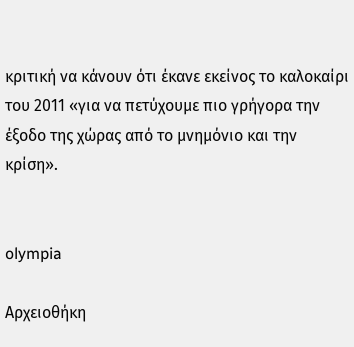κριτική να κάνουν ότι έκανε εκείνος το καλοκαίρι του 2011 «για να πετύχουμε πιο γρήγορα την έξοδο της χώρας από το μνημόνιο και την κρίση».


olympia

Αρχειοθήκη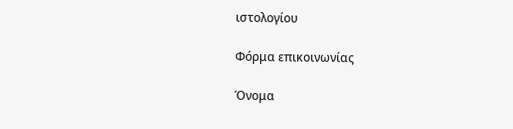ιστολογίου

Φόρμα επικοινωνίας

Όνομα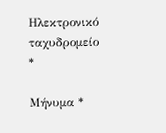Ηλεκτρονικό ταχυδρομείο *

Μήνυμα *